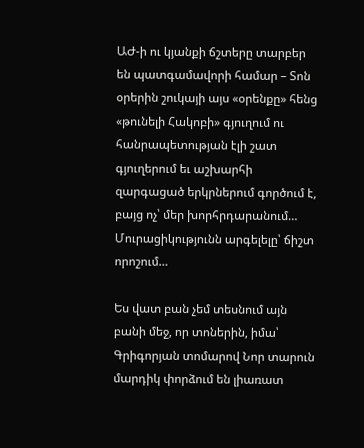ԱԺ-ի ու կյանքի ճշտերը տարբեր են պատգամավորի համար – Տոն օրերին շուկայի այս «օրենքը» հենց «թունելի Հակոբի» գյուղում ու հանրապետության էլի շատ գյուղերում եւ աշխարհի զարգացած երկրներում գործում է, բայց ոչ՝ մեր խորհրդարանում… Մուրացիկությունն արգելելը՝ ճիշտ որոշում…

Ես վատ բան չեմ տեսնում այն բանի մեջ, որ տոներին, իմա՝ Գրիգորյան տոմարով Նոր տարուն մարդիկ փորձում են լիառատ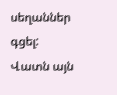սեղաններ գցել: Վատն այն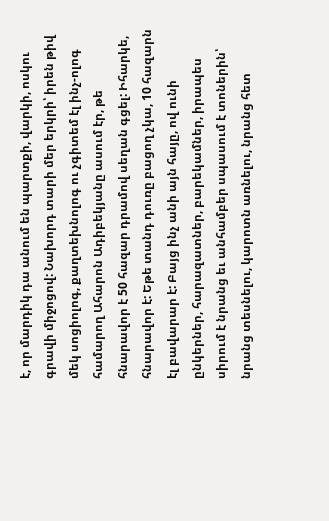է, որ մարդիկ դա անում են պարտքի, վարկի, ոսկու գրավի միջոցով: Նախորդ տարի մեր երկրի՝ իրեն թիվ մեկ սոցիոլոգ, քաղտեխնոլոգ ու չգիտեմ էլ ինչ-ոլոգ համարող Ահարոն Ադիբեկյանը ասում էր, թե հնարավոր է 50 հազար դրամով սեղան գցել: Իհարկե, հնարավոր է: Եթե տանդ դուռը բացող չկա, 10 հազարն էլ բավարար է: Բայց ինչ անի այն հայը, ով ունի ընկերներ, հարազատներ, բարեկամներ, իրապես սիրում է նրանց եւ անհամբեր սպասում է տոներին՝ նրանց տեսնելու, կարոտն առնելու, նրանց հետ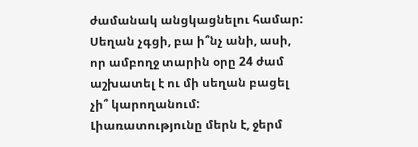ժամանակ անցկացնելու համար: Սեղան չգցի, բա ի՞նչ անի, ասի, որ ամբողջ տարին օրը 24 ժամ աշխատել է ու մի սեղան բացել չի՞ կարողանում: Լիառատությունը մերն է, ջերմ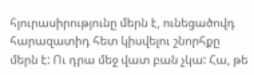հյուրասիրությունը մերն է, ունեցածովդ հարազատիդ հետ կիսվելու շնորհքը մերն է: Ու դրա մեջ վատ բան չկա: Հա, թե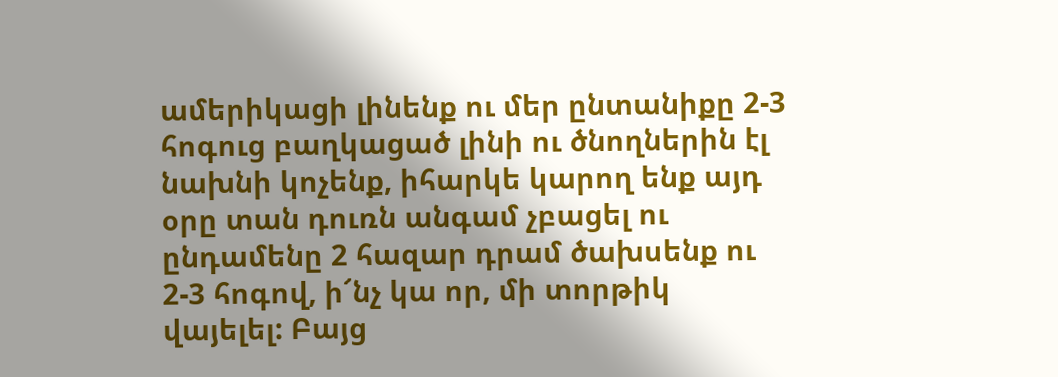ամերիկացի լինենք ու մեր ընտանիքը 2-3 հոգուց բաղկացած լինի ու ծնողներին էլ նախնի կոչենք, իհարկե կարող ենք այդ օրը տան դուռն անգամ չբացել ու ընդամենը 2 հազար դրամ ծախսենք ու 2-3 հոգով, ի՜նչ կա որ, մի տորթիկ վայելել: Բայց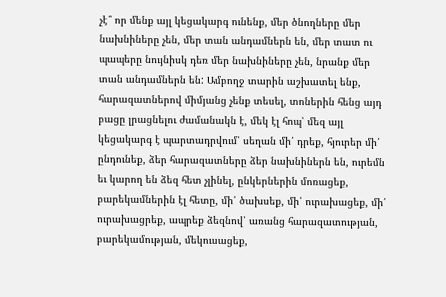չէ՞ որ մենք այլ կեցակարգ ունենք, մեր ծնողները մեր նախնիները չեն, մեր տան անդամներն են, մեր տատ ու պապերը նույնիսկ դեռ մեր նախնիները չեն, նրանք մեր տան անդամներն են: Ամբողջ տարին աշխատել ենք, հարազատներով միմյանց չենք տեսել, տոներին հենց այդ բացը լրացնելու ժամանակն է, մեկ էլ հոպ՝ մեզ այլ կեցակարգ է պարտադրվում՝ սեղան մի՛ դրեք, հյուրեր մի՛ ընդունեք, ձեր հարազատները ձեր նախնիներն են, ուրեմն եւ կարող են ձեզ հետ չլինել, ընկերներին մոռացեք, բարեկամներին էլ հետը, մի՛ ծախսեք, մի՛ ուրախացեք, մի՛ ուրախացրեք, ապրեք ձեզնով՝ առանց հարազատության, բարեկամության, մեկուսացեք,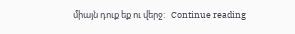միայն դուք եք ու վերջ:   Continue reading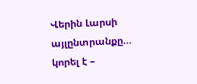Վերին Լարսի այլընտրանքը… կորել է –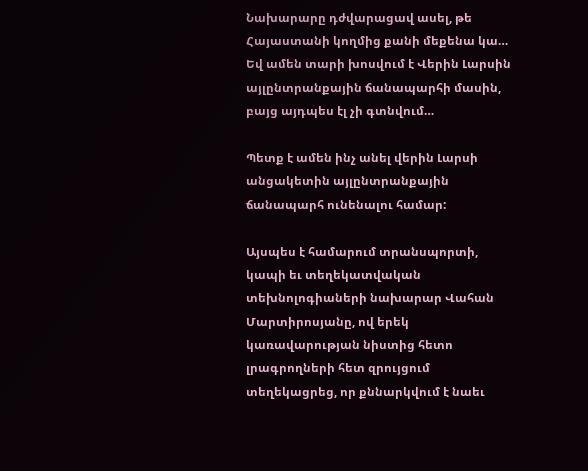Նախարարը դժվարացավ ասել, թե Հայաստանի կողմից քանի մեքենա կա… Եվ ամեն տարի խոսվում է Վերին Լարսին այլընտրանքային ճանապարհի մասին, բայց այդպես էլ չի գտնվում…

Պետք է ամեն ինչ անել վերին Լարսի անցակետին այլընտրանքային ճանապարհ ունենալու համար:

Այսպես է համարում տրանսպորտի, կապի եւ տեղեկատվական տեխնոլոգիաների նախարար Վահան Մարտիրոսյանը, ով երեկ կառավարության նիստից հետո լրագրողների հետ զրույցում տեղեկացրեց, որ քննարկվում է նաեւ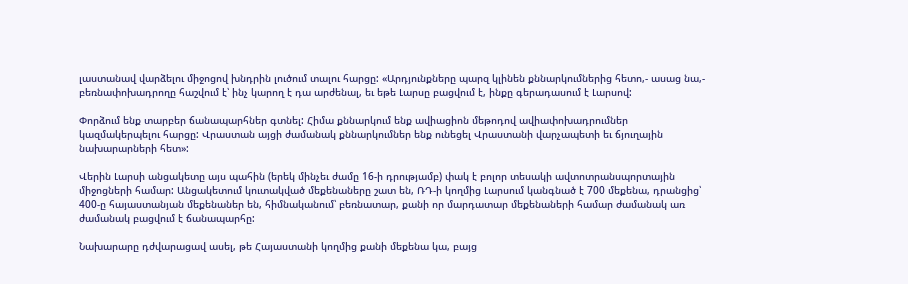լաստանավ վարձելու միջոցով խնդրին լուծում տալու հարցը: «Արդյունքները պարզ կլինեն քննարկումներից հետո,- ասաց նա,- բեռնափոխադրողը հաշվում է՝ ինչ կարող է դա արժենալ, եւ եթե Լարսը բացվում է, ինքը գերադասում է Լարսով:

Փորձում ենք տարբեր ճանապարհներ գտնել: Հիմա քննարկում ենք ավիացիոն մեթոդով ավիափոխադրումներ կազմակերպելու հարցը: Վրաստան այցի ժամանակ քննարկումներ ենք ունեցել Վրաստանի վարչապետի եւ ճյուղային նախարարների հետ»:

Վերին Լարսի անցակետը այս պահին (երեկ մինչեւ ժամը 16-ի դրությամբ) փակ է բոլոր տեսակի ավտոտրանսպորտային միջոցների համար: Անցակետում կուտակված մեքենաները շատ են, ՌԴ-ի կողմից Լարսում կանգնած է 700 մեքենա, դրանցից՝ 400-ը հայաստանյան մեքենաներ են, հիմնականում՝ բեռնատար, քանի որ մարդատար մեքենաների համար ժամանակ առ ժամանակ բացվում է ճանապարհը:

Նախարարը դժվարացավ ասել, թե Հայաստանի կողմից քանի մեքենա կա, բայց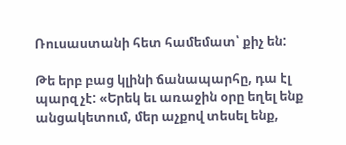Ռուսաստանի հետ համեմատ՝ քիչ են:

Թե երբ բաց կլինի ճանապարհը, դա էլ պարզ չէ: «Երեկ եւ առաջին օրը եղել ենք անցակետում, մեր աչքով տեսել ենք,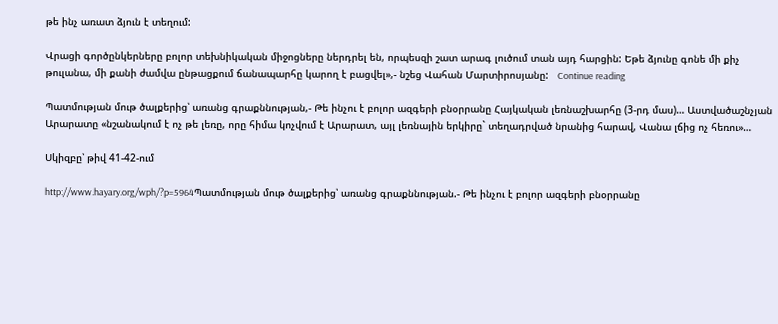թե ինչ առատ ձյուն է տեղում:

Վրացի գործընկերները բոլոր տեխնիկական միջոցները ներդրել են, որպեսզի շատ արագ լուծում տան այդ հարցին: Եթե ձյունը գոնե մի քիչ թուլանա, մի քանի ժամվա ընթացքում ճանապարհը կարող է բացվել»,- նշեց Վահան Մարտիրոսյանը:   Continue reading

Պատմության մութ ծալքերից՝ առանց գրաքննության,- Թե ինչու է բոլոր ազգերի բնօրրանը Հայկական լեռնաշխարհը (3-րդ մաս)… Աստվածաշնչյան Արարատը «նշանակում է ոչ թե լեռը, որը հիմա կոչվում է Արարատ, այլ լեռնային երկիրը` տեղադրված նրանից հարավ, Վանա լճից ոչ հեռու»…

Սկիզբը՝ թիվ 41-42-ում

http://www.hayary.org/wph/?p=5964Պատմության մութ ծալքերից՝ առանց գրաքննության.- Թե ինչու է բոլոր ազգերի բնօրրանը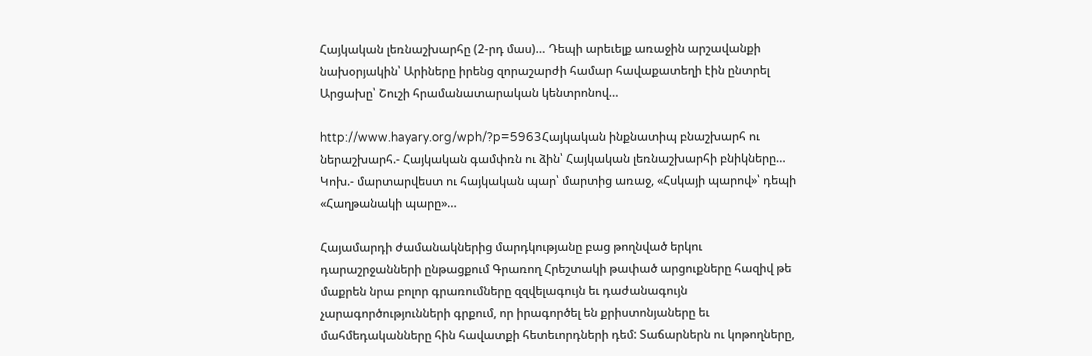Հայկական լեռնաշխարհը (2-րդ մաս)… Դեպի արեւելք առաջին արշավանքի նախօրյակին՝ Արիները իրենց զորաշարժի համար հավաքատեղի էին ընտրել Արցախը՝ Շուշի հրամանատարական կենտրոնով…

http://www.hayary.org/wph/?p=5963Հայկական ինքնատիպ բնաշխարհ ու ներաշխարհ.- Հայկական գամփռն ու ձին՝ Հայկական լեռնաշխարհի բնիկները… Կոխ.- մարտարվեստ ու հայկական պար՝ մարտից առաջ, «Հսկայի պարով»՝ դեպի «Հաղթանակի պարը»…

Հայամարդի ժամանակներից մարդկությանը բաց թողնված երկու դարաշրջանների ընթացքում Գրառող Հրեշտակի թափած արցուքները հազիվ թե մաքրեն նրա բոլոր գրառումները զզվելագույն եւ դաժանագույն չարագործությունների գրքում, որ իրագործել են քրիստոնյաները եւ մահմեդականները հին հավատքի հետեւորդների դեմ: Տաճարներն ու կոթողները,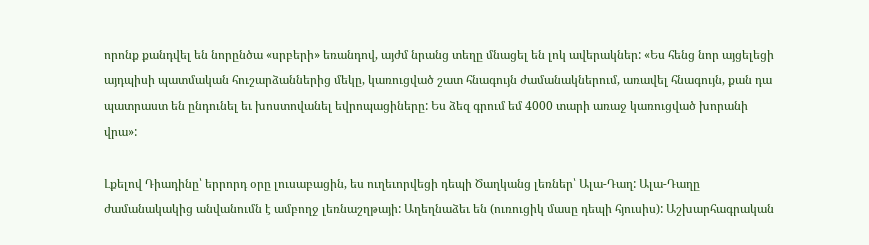որոնք քանդվել են նորընծա «սրբերի» եռանդով, այժմ նրանց տեղը մնացել են լոկ ավերակներ: «Ես հենց նոր այցելեցի այդպիսի պատմական հուշարձաններից մեկը, կառուցված շատ հնագույն ժամանակներում, առավել հնագույն, քան դա պատրաստ են ընդունել եւ խոստովանել եվրոպացիները: Ես ձեզ գրում եմ 4000 տարի առաջ կառուցված խորանի վրա»:

Լքելով Դիադինը՝ երրորդ օրը լուսաբացին, ես ուղեւորվեցի դեպի Ծաղկանց լեռներ՝ Ալա-Դաղ: Ալա-Դաղը ժամանակակից անվանումն է ամբողջ լեռնաշղթայի: Աղեղնաձեւ են (ուռուցիկ մասը դեպի հյուսիս): Աշխարհագրական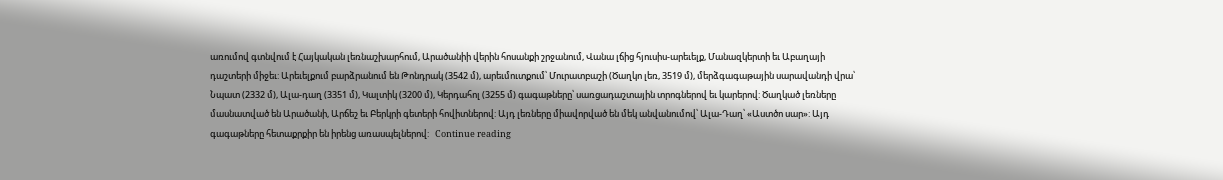առումով գտնվում է Հայկական լեռնաշխարհում, Արածանիի վերին հոսանքի շրջանում, Վանա լճից հյուսիս-արեւելք, Մանազկերտի եւ Աբաղայի դաշտերի միջեւ: Արեւելքում բարձրանում են Թոնդրակ (3542 մ), արեւմուտքում՝ Մուրատբաշի (Ծաղկո լեռ, 3519 մ), մերձգագաթային սարավանդի վրա՝ Նպատ (2332 մ), Ալա-դաղ (3351 մ), Կալտիկ (3200 մ), Կերդահոլ (3255 մ) գագաթները՝ սառցադաշտային տրոգներով եւ կարերով: Ծաղկած լեռները մասնատված են Արածանի, Արճեշ եւ Բերկրի գետերի հովիտներով: Այդ լեռները միավորված են մեկ անվանումով՝ Ալա-Դաղ՝ «Աստծո սար»: Այդ գագաթները հետաքրքիր են իրենց առասպելներով:   Continue reading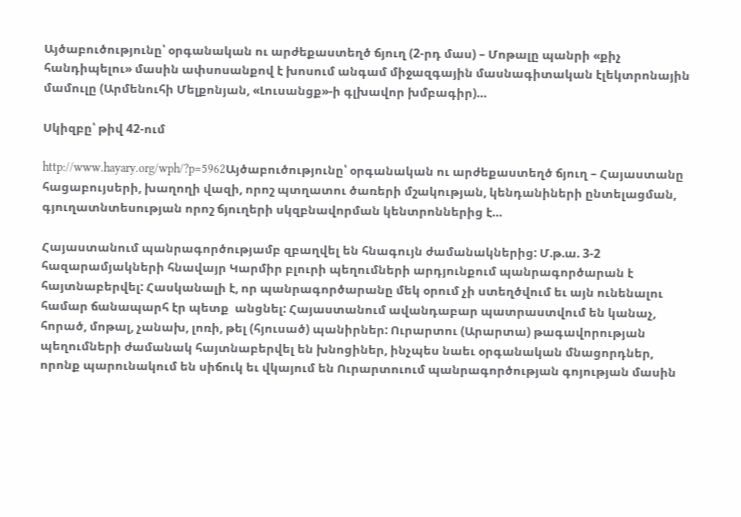Այծաբուծությունը՝ օրգանական ու արժեքաստեղծ ճյուղ (2-րդ մաս) – Մոթալը պանրի «քիչ հանդիպելու» մասին ափսոսանքով է խոսում անգամ միջազգային մասնագիտական էլեկտրոնային մամուլը (Արմենուհի Մելքոնյան, «Լուսանցք»-ի գլխավոր խմբագիր)…

Սկիզբը՝ թիվ 42-ում

http://www.hayary.org/wph/?p=5962Այծաբուծությունը՝ օրգանական ու արժեքաստեղծ ճյուղ – Հայաստանը հացաբույսերի, խաղողի վազի, որոշ պտղատու ծառերի մշակության, կենդանիների ընտելացման, գյուղատնտեսության որոշ ճյուղերի սկզբնավորման կենտրոններից է…

Հայաստանում պանրագործությամբ զբաղվել են հնագույն ժամանակներից: Մ.թ.ա. 3-2 հազարամյակների հնավայր Կարմիր բլուրի պեղումների արդյունքում պանրագործարան է  հայտնաբերվել: Հասկանալի է, որ պանրագործարանը մեկ օրում չի ստեղծվում եւ այն ունենալու համար ճանապարհ էր պետք  անցնել: Հայաստանում ավանդաբար պատրաստվում են կանաչ, հորած, մոթալ, չանախ, լոռի, թել (հյուսած) պանիրներ: Ուրարտու (Արարտա) թագավորության պեղումների ժամանակ հայտնաբերվել են խնոցիներ, ինչպես նաեւ օրգանական մնացորդներ, որոնք պարունակում են սիճուկ եւ վկայում են Ուրարտուում պանրագործության գոյության մասին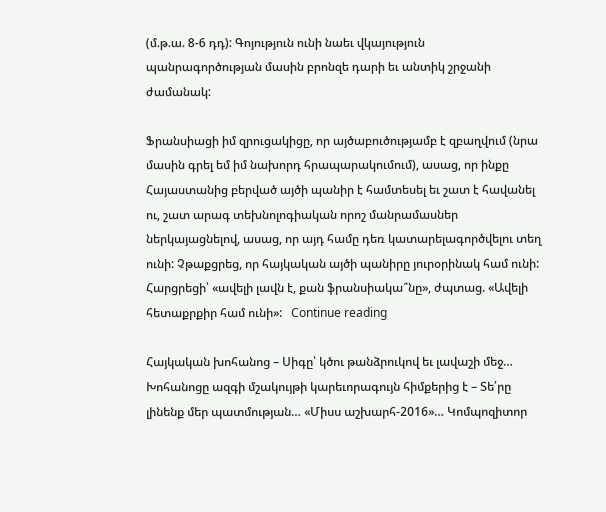(մ.թ.ա. 8-6 դդ): Գոյություն ունի նաեւ վկայություն պանրագործության մասին բրոնզե դարի եւ անտիկ շրջանի ժամանակ:

Ֆրանսիացի իմ զրուցակիցը, որ այծաբուծությամբ է զբաղվում (նրա մասին գրել եմ իմ նախորդ հրապարակումում), ասաց, որ ինքը Հայաստանից բերված այծի պանիր է համտեսել եւ շատ է հավանել ու, շատ արագ տեխնոլոգիական որոշ մանրամասներ ներկայացնելով, ասաց, որ այդ համը դեռ կատարելագործվելու տեղ ունի: Չթաքցրեց, որ հայկական այծի պանիրը յուրօրինակ համ ունի: Հարցրեցի՝ «ավելի լավն է, քան ֆրանսիակա՞նը», ժպտաց. «Ավելի հետաքրքիր համ ունի»:   Continue reading

Հայկական խոհանոց – Սիգը՝ կծու թանձրուկով եւ լավաշի մեջ… Խոհանոցը ազգի մշակույթի կարեւորագույն հիմքերից է – Տե՛րը լինենք մեր պատմության… «Միսս աշխարհ-2016»… Կոմպոզիտոր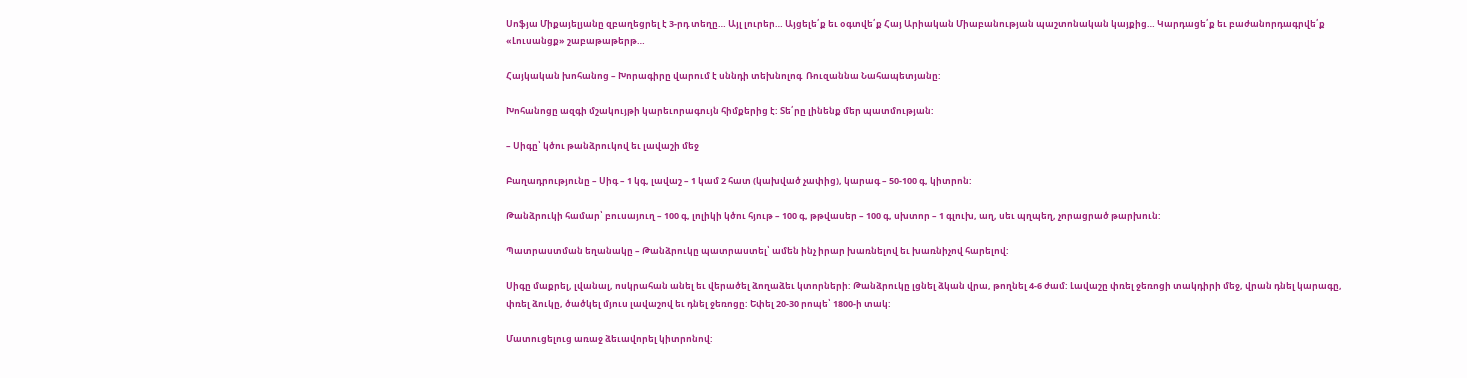Սոֆյա Միքայելյանը զբաղեցրել է 3-րդ տեղը… Այլ լուրեր… Այցելե՛ք եւ օգտվե՛ք Հայ Արիական Միաբանության պաշտոնական կայքից… Կարդացե՛ք եւ բաժանորդագրվե՛ք «Լուսանցք» շաբաթաթերթ…

Հայկական խոհանոց – Խորագիրը վարում է սննդի տեխնոլոգ  Ռուզաննա Նահապետյանը:

Խոհանոցը ազգի մշակույթի կարեւորագույն հիմքերից է: Տե՛րը լինենք մեր պատմության:

– Սիգը՝ կծու թանձրուկով եւ լավաշի մեջ

Բաղադրությունը – Սիգ – 1 կգ, լավաշ – 1 կամ 2 հատ (կախված չափից), կարագ – 50-100 գ, կիտրոն:

Թանձրուկի համար՝ բուսայուղ – 100 գ, լոլիկի կծու հյութ – 100 գ, թթվասեր – 100 գ, սխտոր – 1 գլուխ, աղ, սեւ պղպեղ, չորացրած թարխուն:

Պատրաստման եղանակը – Թանձրուկը պատրաստել՝ ամեն ինչ իրար խառնելով եւ խառնիչով հարելով:

Սիգը մաքրել, լվանալ, ոսկրահան անել եւ վերածել ձողաձեւ կտորների: Թանձրուկը լցնել ձկան վրա, թողնել 4-6 ժամ: Լավաշը փռել ջեռոցի տակդիրի մեջ, վրան դնել կարագը, փռել ձուկը, ծածկել մյուս լավաշով եւ դնել ջեռոցը: Եփել 20-30 րոպե՝ 1800-ի տակ:

Մատուցելուց առաջ ձեւավորել կիտրոնով: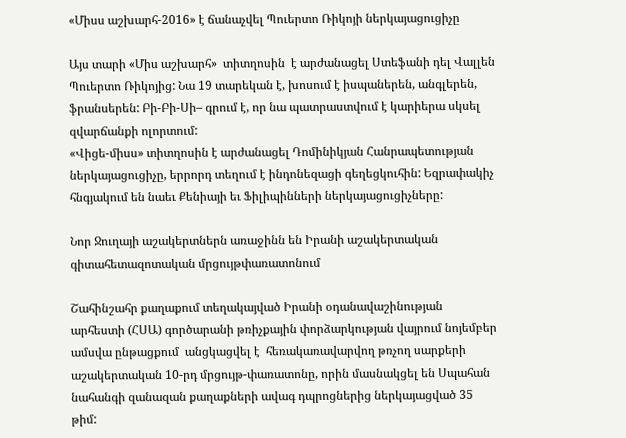«Միսս աշխարհ-2016» է ճանաչվել Պուերտո Ռիկոյի ներկայացուցիչը

Այս տարի «Միս աշխարհ»  տիտղոսին  է արժանացել Ստեֆանի դել Վալլեն Պուերտո Ռիկոյից: Նա 19 տարեկան է, խոսում է իսպաներեն, անգլերեն, ֆրանսերեն: Բի-Բի-Սի– գրում է, որ նա պատրաստվում է կարիերա սկսել զվարճանքի ոլորտում:
«Վիցե-միսս» տիտղոսին է արժանացել Դոմինիկյան Հանրապետության ներկայացուցիչը, երրորդ տեղում է ինդոնեզացի գեղեցկուհին: Եզրափակիչ հնգյակում են նաեւ Քենիայի եւ Ֆիլիպինների ներկայացուցիչները:

Նոր Ջուղայի աշակերտներն առաջինն են Իրանի աշակերտական գիտահետազոտական մրցույթփառատոնում

Շահինշահր քաղաքում տեղակայված Իրանի օդանավաշինության արհեստի (ՀՍԱ) գործարանի թռիչքային փորձարկության վայրում նոյեմբեր ամսվա ընթացքում  անցկացվել է  հեռակառավարվող թռչող սարքերի աշակերտական 10-րդ մրցույթ-փառատոնը, որին մասնակցել են Սպահան նահանգի զանազան քաղաքների ավագ դպրոցներից ներկայացված 35 թիմ: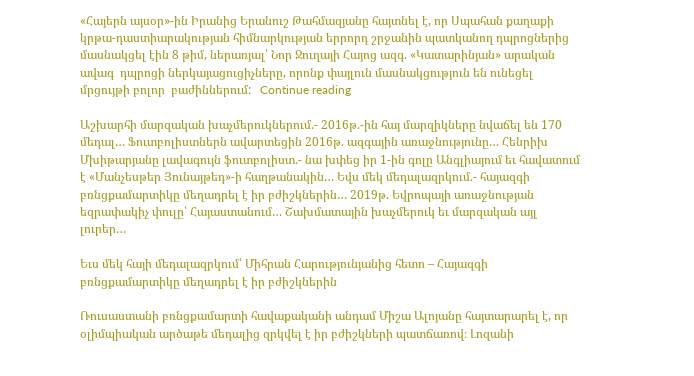«Հայերն այսօր»-ին Իրանից Երանուշ Թահմազյանը հայտնել է, որ Սպահան քաղաքի  կրթա-դաստիարակության հիմնարկության երրորդ շրջանին պատկանող դպրոցներից մասնակցել էին 8 թիմ, ներառյալ՝ Նոր Ջուղայի Հայոց ազգ. «Կատարինյան» արական ավագ  դպրոցի ներկայացուցիչները, որոնք փայլուն մասնակցություն են ունեցել մրցույթի բոլոր  բաժիններում:   Continue reading

Աշխարհի մարզական խաչմերուկներում.- 2016թ.-ին հայ մարզիկները նվաճել են 170 մեդալ… Ֆուտբոլիստներն ավարտեցին 2016թ. ազգային առաջնությունը… Հենրիխ Մխիթարյանը լավագույն ֆուտբոլիստ.- նա խփեց իր 1-ին գոլը Անգլիայում եւ հավատում է «Մանչեսթեր Յունայթեդ»-ի հաղթանակին… Եվս մեկ մեդալազրկում.- հայազգի բռնցքամարտիկը մեղադրել է իր բժիշկներին… 2019թ. Եվրոպայի առաջնության եզրափակիչ փուլը՝ Հայաստանում… Շախմատային խաչմերուկ եւ մարզական այլ լուրեր…

Եւս մեկ հայի մեդալազրկում՝ Միհրան Հարությունյանից հետո – Հայազգի բռնցքամարտիկը մեղադրել է իր բժիշկներին

Ռուսաստանի բռնցքամարտի հավաքականի անդամ Միշա Ալոյանը հայտարարել է, որ օլիմպիական արծաթե մեդալից զրկվել է իր բժիշկների պատճառով։ Լոզանի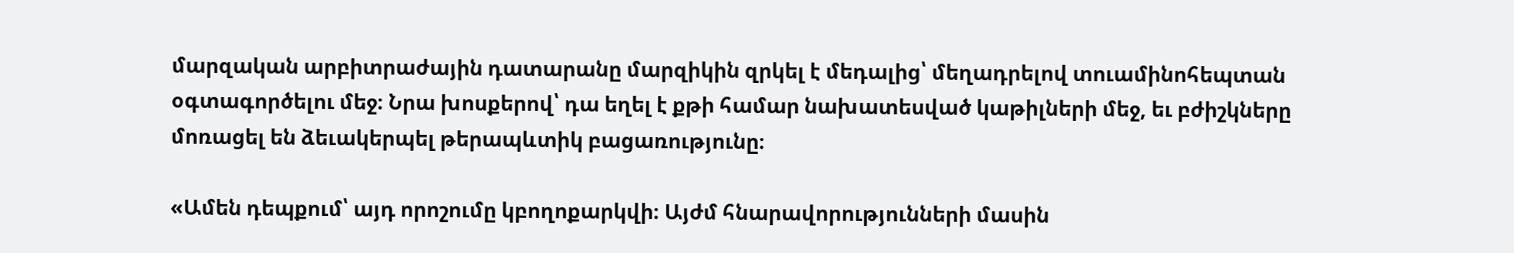մարզական արբիտրաժային դատարանը մարզիկին զրկել է մեդալից՝ մեղադրելով տուամինոհեպտան օգտագործելու մեջ։ Նրա խոսքերով՝ դա եղել է քթի համար նախատեսված կաթիլների մեջ, եւ բժիշկները մոռացել են ձեւակերպել թերապևտիկ բացառությունը։

«Ամեն դեպքում՝ այդ որոշումը կբողոքարկվի։ Այժմ հնարավորությունների մասին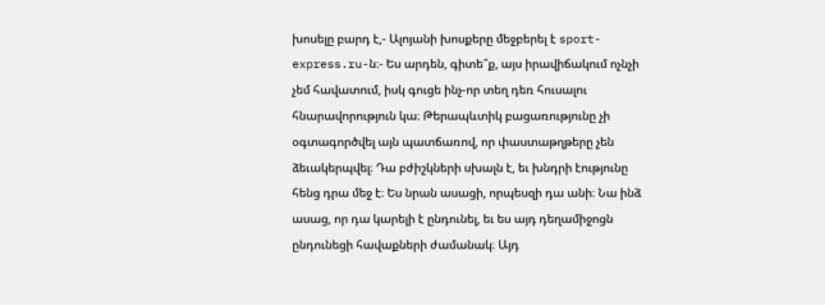խոսելը բարդ է,- Ալոյանի խոսքերը մեջբերել է sport-express.ru-ն։- Ես արդեն, գիտե՞ք, այս իրավիճակում ոչնչի չեմ հավատում, իսկ գուցե ինչ-որ տեղ դեռ հուսալու հնարավորություն կա։ Թերապևտիկ բացառությունը չի օգտագործվել այն պատճառով, որ փաստաթղթերը չեն ձեւակերպվել։ Դա բժիշկների սխալն է, եւ խնդրի էությունը հենց դրա մեջ է։ Ես նրան ասացի, որպեսզի դա անի։ Նա ինձ ասաց, որ դա կարելի է ընդունել, եւ ես այդ դեղամիջոցն ընդունեցի հավաքների ժամանակ։ Այդ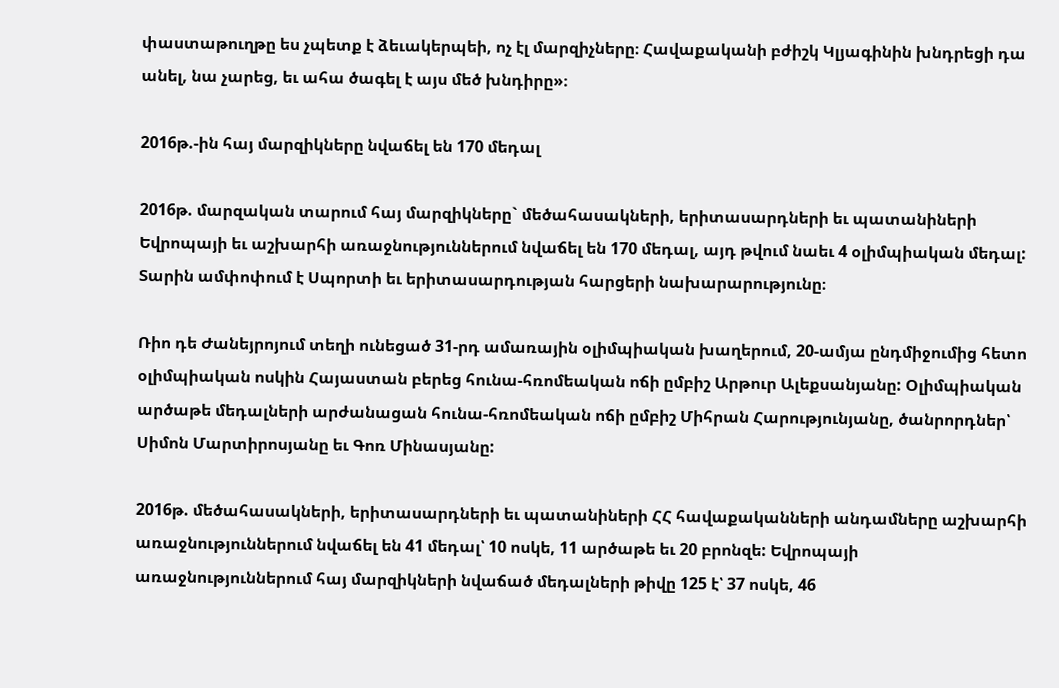փաստաթուղթը ես չպետք է ձեւակերպեի, ոչ էլ մարզիչները։ Հավաքականի բժիշկ Կլյագինին խնդրեցի դա անել, նա չարեց, եւ ահա ծագել է այս մեծ խնդիրը»։

2016թ.-ին հայ մարզիկները նվաճել են 170 մեդալ

2016թ. մարզական տարում հայ մարզիկները` մեծահասակների, երիտասարդների եւ պատանիների Եվրոպայի եւ աշխարհի առաջնություններում նվաճել են 170 մեդալ, այդ թվում նաեւ 4 օլիմպիական մեդալ: Տարին ամփոփում է Սպորտի եւ երիտասարդության հարցերի նախարարությունը։

Ռիո դե Ժանեյրոյում տեղի ունեցած 31-րդ ամառային օլիմպիական խաղերում, 20-ամյա ընդմիջումից հետո օլիմպիական ոսկին Հայաստան բերեց հունա-հռոմեական ոճի ըմբիշ Արթուր Ալեքսանյանը: Օլիմպիական արծաթե մեդալների արժանացան հունա-հռոմեական ոճի ըմբիշ Միհրան Հարությունյանը, ծանրորդներ՝ Սիմոն Մարտիրոսյանը եւ Գոռ Մինասյանը:

2016թ. մեծահասակների, երիտասարդների եւ պատանիների ՀՀ հավաքականների անդամները աշխարհի առաջնություններում նվաճել են 41 մեդալ՝ 10 ոսկե, 11 արծաթե եւ 20 բրոնզե: Եվրոպայի առաջնություններում հայ մարզիկների նվաճած մեդալների թիվը 125 է՝ 37 ոսկե, 46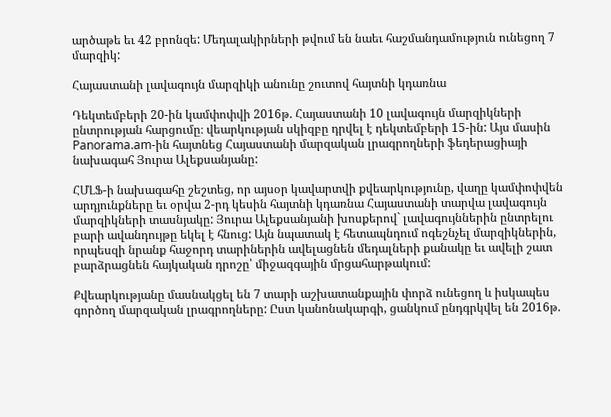արծաթե եւ 42 բրոնզե: Մեդալակիրների թվում են նաեւ հաշմանդամություն ունեցող 7 մարզիկ:

Հայաստանի լավագույն մարզիկի անունը շուտով հայտնի կդառնա

Դեկտեմբերի 20-ին կամփոփվի 2016թ. Հայաստանի 10 լավագույն մարզիկների ընտրության հարցումը։ վեարկության սկիզբը դրվել է դեկտեմբերի 15-ին: Այս մասին Panorama.am-ին հայտնեց Հայաստանի մարզական լրագրողների ֆեդերացիայի նախագահ Յուրա Ալեքսանյանը:

ՀՄԼՖ-ի նախագահը շեշտեց, որ այսօր կավարտվի քվեարկությունը, վաղը կամփոփվեն արդյունքները եւ օրվա 2-րդ կեսին հայտնի կդառնա Հայաստանի տարվա լավագույն մարզիկների տասնյակը: Յուրա Ալեքսանյանի խոսքերով` լավագույններին ընտրելու բարի ավանդույթը եկել է հնուց: Այն նպատակ է հետապնդում ոգեշնչել մարզիկներին, որպեսզի նրանք հաջորդ տարիներին ավելացնեն մեդալների քանակը եւ ավելի շատ բարձրացնեն հայկական դրոշը՝ միջազգային մրցահարթակում:

Քվեարկությանը մասնակցել են 7 տարի աշխատանքային փորձ ունեցող և իսկապես գործող մարզական լրագրողները: Ըստ կանոնակարգի, ցանկում ընդգրկվել են 2016թ.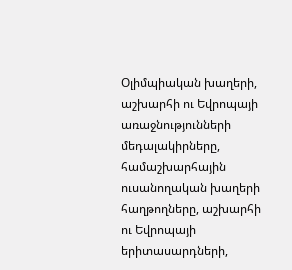Օլիմպիական խաղերի, աշխարհի ու Եվրոպայի առաջնությունների մեդալակիրները, համաշխարհային ուսանողական խաղերի հաղթողները, աշխարհի ու Եվրոպայի երիտասարդների,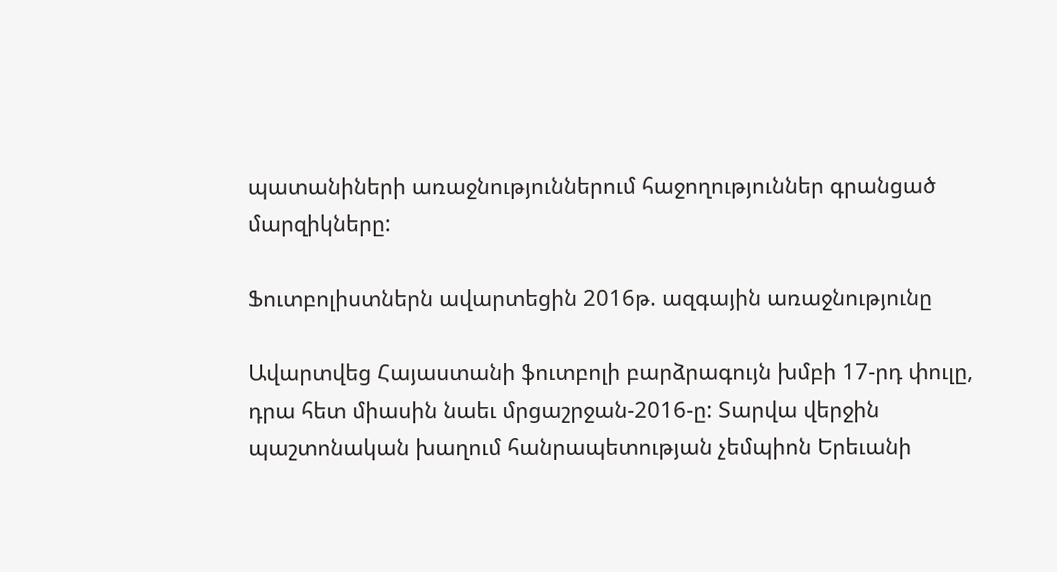պատանիների առաջնություններում հաջողություններ գրանցած մարզիկները:

Ֆուտբոլիստներն ավարտեցին 2016թ. ազգային առաջնությունը

Ավարտվեց Հայաստանի ֆուտբոլի բարձրագույն խմբի 17-րդ փուլը, դրա հետ միասին նաեւ մրցաշրջան-2016-ը: Տարվա վերջին պաշտոնական խաղում հանրապետության չեմպիոն Երեւանի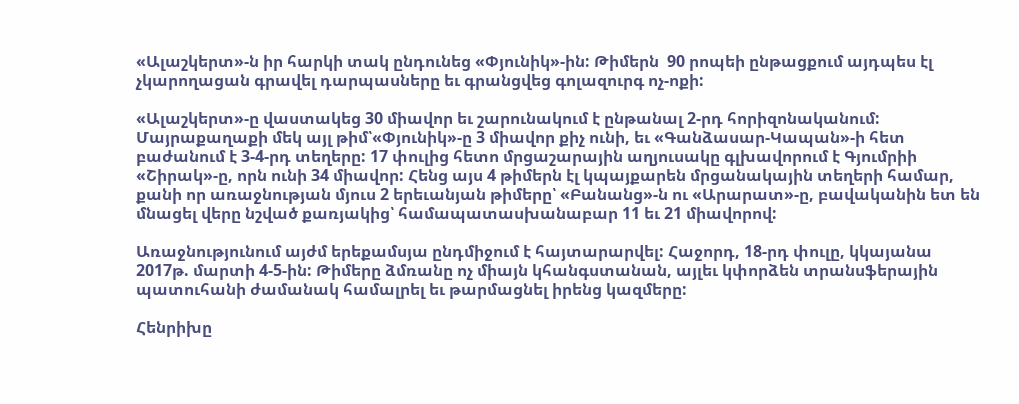«Ալաշկերտ»-ն իր հարկի տակ ընդունեց «Փյունիկ»-ին: Թիմերն  90 րոպեի ընթացքում այդպես էլ չկարողացան գրավել դարպասները եւ գրանցվեց գոլազուրգ ոչ-ոքի:

«Ալաշկերտ»-ը վաստակեց 30 միավոր եւ շարունակում է ընթանալ 2-րդ հորիզոնականում: Մայրաքաղաքի մեկ այլ թիմ՝«Փյունիկ»-ը 3 միավոր քիչ ունի, եւ «Գանձասար-Կապան»-ի հետ բաժանում է 3-4-րդ տեղերը: 17 փուլից հետո մրցաշարային աղյուսակը գլխավորում է Գյումրիի «Շիրակ»-ը, որն ունի 34 միավոր: Հենց այս 4 թիմերն էլ կպայքարեն մրցանակային տեղերի համար, քանի որ առաջնության մյուս 2 երեւանյան թիմերը՝ «Բանանց»-ն ու «Արարատ»-ը, բավականին ետ են մնացել վերը նշված քառյակից՝ համապատասխանաբար 11 եւ 21 միավորով:

Առաջնությունում այժմ երեքամսյա ընդմիջում է հայտարարվել: Հաջորդ, 18-րդ փուլը, կկայանա 2017թ. մարտի 4-5-ին: Թիմերը ձմռանը ոչ միայն կհանգստանան, այլեւ կփորձեն տրանսֆերային պատուհանի ժամանակ համալրել եւ թարմացնել իրենց կազմերը:

Հենրիխը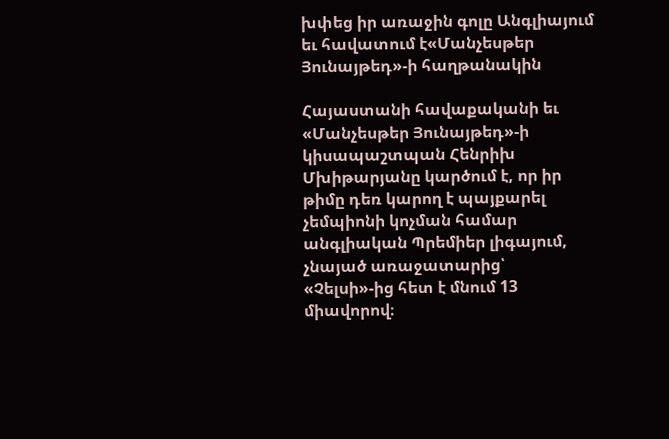խփեց իր առաջին գոլը Անգլիայում եւ հավատում է«Մանչեսթեր Յունայթեդ»-ի հաղթանակին

Հայաստանի հավաքականի եւ «Մանչեսթեր Յունայթեդ»-ի կիսապաշտպան Հենրիխ Մխիթարյանը կարծում է, որ իր թիմը դեռ կարող է պայքարել չեմպիոնի կոչման համար անգլիական Պրեմիեր լիգայում, չնայած առաջատարից՝ «Չելսի»-ից հետ է մնում 13 միավորով։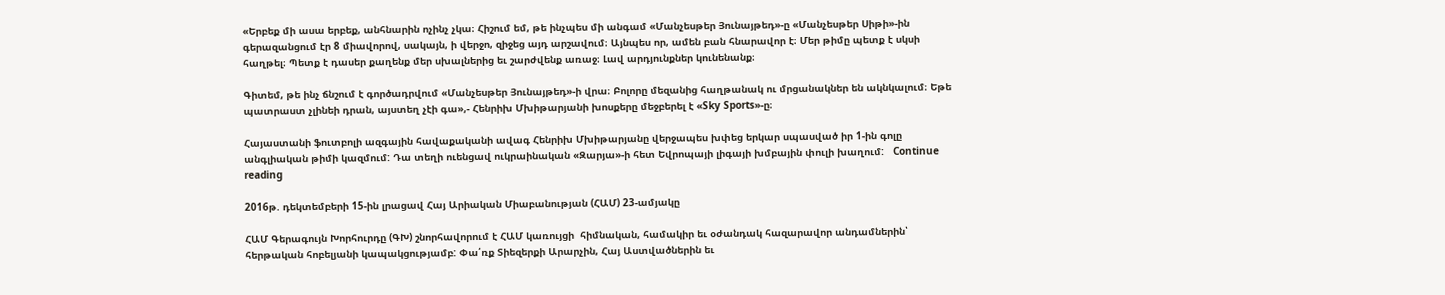«Երբեք մի ասա երբեք, անհնարին ոչինչ չկա։ Հիշում եմ, թե ինչպես մի անգամ «Մանչեսթեր Յունայթեդ»-ը «Մանչեսթեր Սիթի»-ին գերազանցում էր 8 միավորով, սակայն, ի վերջո, զիջեց այդ արշավում։ Այնպես որ, ամեն բան հնարավոր է։ Մեր թիմը պետք է սկսի հաղթել։ Պետք է դասեր քաղենք մեր սխալներից եւ շարժվենք առաջ։ Լավ արդյունքներ կունենանք։

Գիտեմ, թե ինչ ճնշում է գործադրվում «Մանչեսթեր Յունայթեդ»-ի վրա։ Բոլորը մեզանից հաղթանակ ու մրցանակներ են ակնկալում։ Եթե պատրաստ չլինեի դրան, այստեղ չէի գա»,- Հենրիխ Մխիթարյանի խոսքերը մեջբերել է «Sky Sports»-ը։

Հայաստանի ֆուտբոլի ազգային հավաքականի ավագ Հենրիխ Մխիթարյանը վերջապես խփեց երկար սպասված իր 1-ին գոլը անգլիական թիմի կազմում: Դա տեղի ուենցավ ուկրաինական «Զարյա»-ի հետ Եվրոպայի լիգայի խմբային փուլի խաղում:   Continue reading

2016թ. դեկտեմբերի 15-ին լրացավ Հայ Արիական Միաբանության (ՀԱՄ) 23-ամյակը

ՀԱՄ Գերագույն Խորհուրդը (ԳԽ) շնորհավորում է ՀԱՄ կառույցի  հիմնական, համակիր եւ օժանդակ հազարավոր անդամներին՝ հերթական հոբելյանի կապակցությամբ: Փա՛ռք Տիեզերքի Արարչին, Հայ Աստվածներին եւ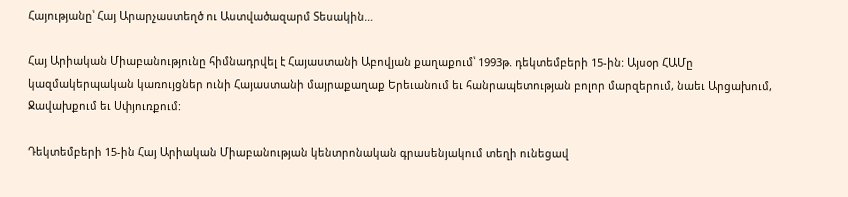Հայությանը՝ Հայ Արարչաստեղծ ու Աստվածազարմ Տեսակին…

Հայ Արիական Միաբանությունը հիմնադրվել է Հայաստանի Աբովյան քաղաքում՝ 1993թ. դեկտեմբերի 15-ին: Այսօր ՀԱՄը կազմակերպական կառույցներ ունի Հայաստանի մայրաքաղաք Երեւանում եւ հանրապետության բոլոր մարզերում, նաեւ Արցախում, Ջավախքում եւ Սփյուռքում:

Դեկտեմբերի 15-ին Հայ Արիական Միաբանության կենտրոնական գրասենյակում տեղի ունեցավ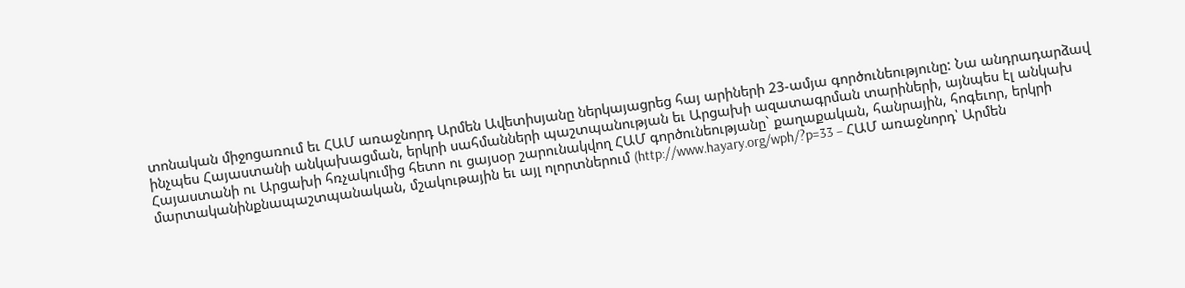տոնական միջոցառում եւ ՀԱՄ առաջնորդ Արմեն Ավետիսյանը ներկայացրեց հայ արիների 23-ամյա գործունեությունը: Նա անդրադարձավ ինչպես Հայաստանի անկախացման, երկրի սահմանների պաշտպանության եւ Արցախի ազատագրման տարիների, այնպես էլ անկախ Հայաստանի ու Արցախի հռչակումից հետո ու ցայսօր շարունակվող ՀԱՄ գործունեությանը` քաղաքական, հանրային, հոգեւոր, երկրի մարտականինքնապաշտպանական, մշակութային եւ այլ ոլորտներում (http://www.hayary.org/wph/?p=33 – ՀԱՄ առաջնորդ՝ Արմեն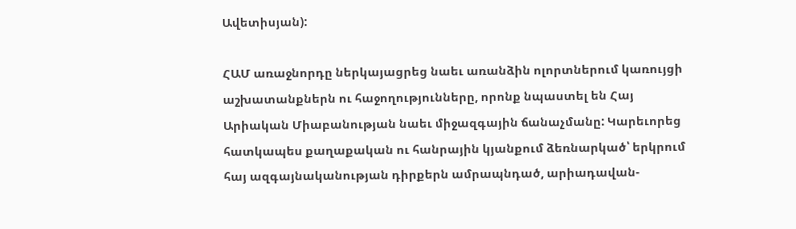Ավետիսյան):

ՀԱՄ առաջնորդը ներկայացրեց նաեւ առանձին ոլորտներում կառույցի աշխատանքներն ու հաջողությունները, որոնք նպաստել են Հայ Արիական Միաբանության նաեւ միջազգային ճանաչմանը: Կարեւորեց հատկապես քաղաքական ու հանրային կյանքում ձեռնարկած՝ երկրում հայ ազգայնականության դիրքերն ամրապնդած, արիադավան-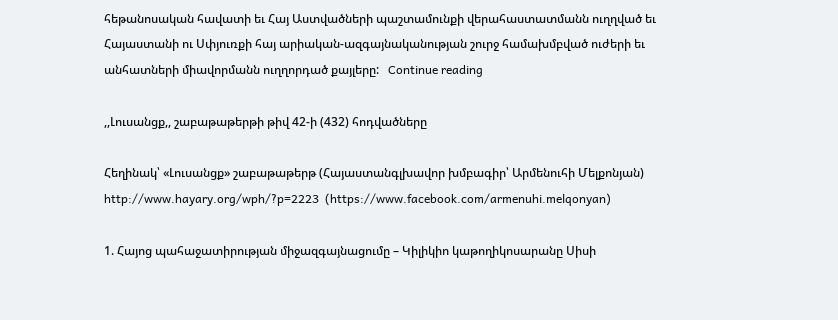հեթանոսական հավատի եւ Հայ Աստվածների պաշտամունքի վերահաստատմանն ուղղված եւ Հայաստանի ու Սփյուռքի հայ արիական-ազգայնականության շուրջ համախմբված ուժերի եւ անհատների միավորմանն ուղղորդած քայլերը:   Continue reading

,,Լուսանցք,, շաբաթաթերթի թիվ 42-ի (432) հոդվածները

Հեղինակ՝ «Լուսանցք» շաբաթաթերթ (Հայաստանգլխավոր խմբագիր՝ Արմենուհի Մելքոնյան) http://www.hayary.org/wph/?p=2223  (https://www.facebook.com/armenuhi.melqonyan)

1. Հայոց պահաջատիրության միջազգայնացումը – Կիլիկիո կաթողիկոսարանը Սիսի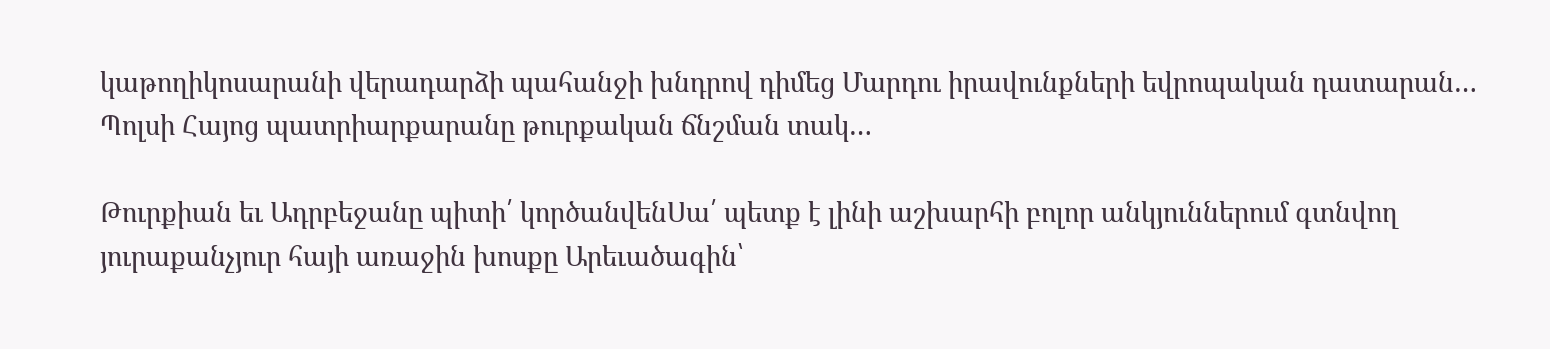կաթողիկոսարանի վերադարձի պահանջի խնդրով դիմեց Մարդու իրավունքների եվրոպական դատարան… Պոլսի Հայոց պատրիարքարանը թուրքական ճնշման տակ…

Թուրքիան եւ Ադրբեջանը պիտի՛ կործանվենՍա՛ պետք է լինի աշխարհի բոլոր անկյուններում գտնվող յուրաքանչյուր հայի առաջին խոսքը Արեւածագին՝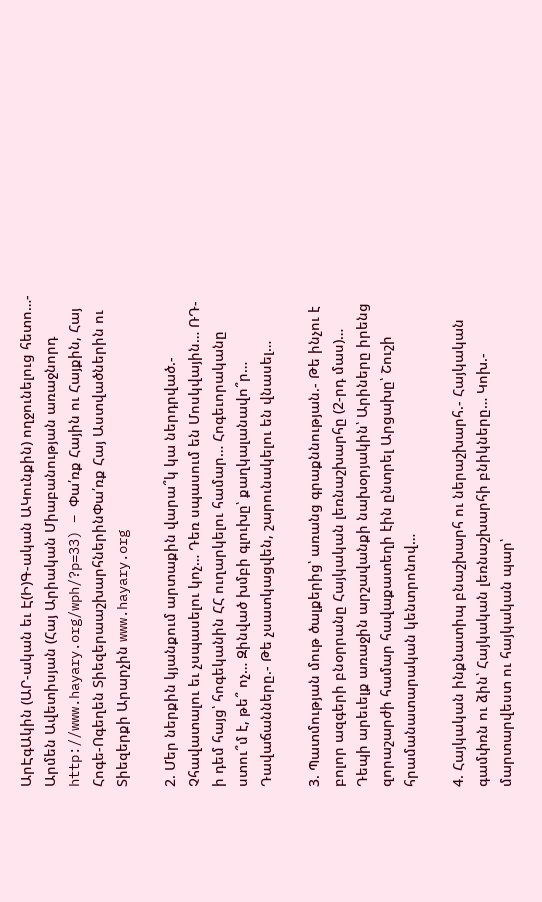ԱրԷգԱկին (ԱՐ-ական եւ Է(Ի)Գ-ական ԱԿունքին) ողջունելուց հետո…- Արմեն Ավետիսյան (Հայ Արիական Միաբանության առաջնորդ http://www.hayary.org/wph/?p=33) – Փա՛ռք Հային ու Հայքին, Հայ Հոգե-Ոգեղեն ՏիեզերաաշխարհներինՓա՛ռք Հայ Աստվածներին ու Տիեզերքի Արարչին www.hayary.org

2. Մեր ներքին կյանքում արտաքին վարա՞կ կա ներդրված.- Չհավատալու եւ չսպասելու կոչ… Դեռ սպասում են Մոսկվային… ՌԴ-ի դեմ հայց՝ հոգեկանին ՀՀ ուղարկելու համար… Հոգեւորականը ստու՞մ է, թե՞ ոչ… Զինված խմբի գլուխը՝ քաղկալանավո՞ր… Դավաճանները.- Թե չսատկացվեն, շարունակելու են վնասել…

3. Պատմության մութ ծալքերից՝ առանց գրաքննության.- Թե ինչու է բոլոր ազգերի բնօրրանը Հայկական լեռնաշխարհը (2-րդ մաս)… Դեպի արեւելք առաջին արշավանքի նախօրյակին՝ Արիները իրենց զորաշարժի համար հավաքատեղի էին ընտրել Արցախը՝ Շուշի հրամանատարական կենտրոնով…

4. Հայկական ինքնատիպ բնաշխարհ ու ներաշխարհ.- Հայկական գամփռն ու ձին՝ Հայկական լեռնաշխարհի բնիկները… Կոխ.- մարտարվեստ ու հայկական պար՝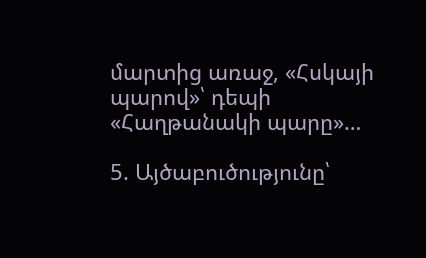մարտից առաջ, «Հսկայի պարով»՝ դեպի «Հաղթանակի պարը»…

5. Այծաբուծությունը՝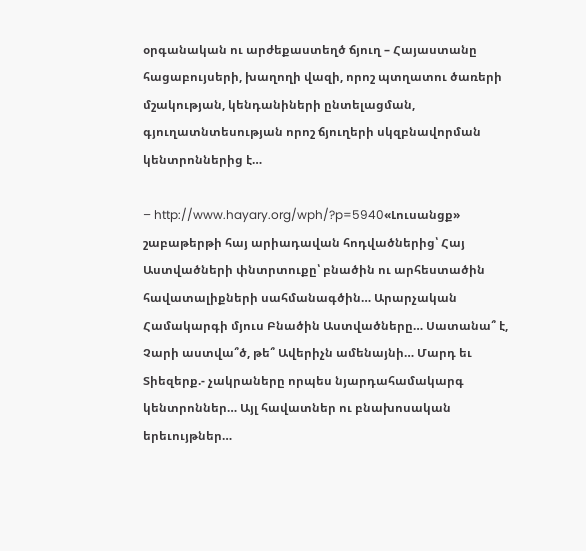օրգանական ու արժեքաստեղծ ճյուղ – Հայաստանը հացաբույսերի, խաղողի վազի, որոշ պտղատու ծառերի մշակության, կենդանիների ընտելացման, գյուղատնտեսության որոշ ճյուղերի սկզբնավորման կենտրոններից է…

– http://www.hayary.org/wph/?p=5940«Լուսանցք» շաբաթերթի հայ արիադավան հոդվածներից՝ Հայ Աստվածների փնտրտուքը՝ բնածին ու արհեստածին հավատալիքների սահմանագծին… Արարչական Համակարգի մյուս Բնածին Աստվածները… Սատանա՞ է, Չարի աստվա՞ծ, թե՞ Ավերիչն ամենայնի… Մարդ եւ Տիեզերք.- չակրաները որպես նյարդահամակարգ կենտրոններ… Այլ հավատներ ու բնախոսական երեւույթներ…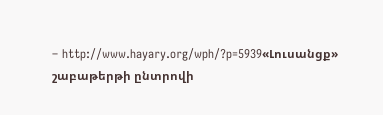– http://www.hayary.org/wph/?p=5939«Լուսանցք» շաբաթերթի ընտրովի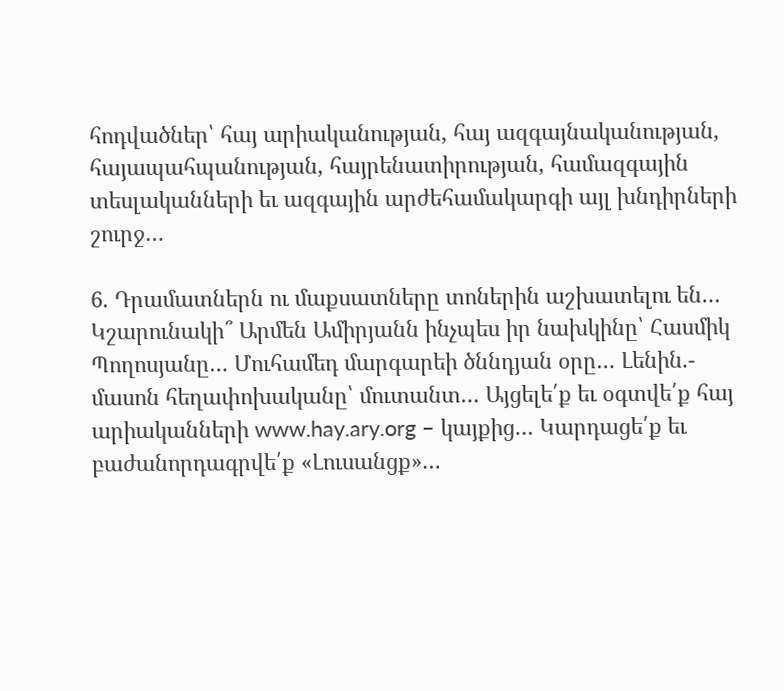հոդվածներ՝ հայ արիականության, հայ ազգայնականության, հայապահպանության, հայրենատիրության, համազգային տեսլականների եւ ազգային արժեհամակարգի այլ խնդիրների շուրջ…

6. Դրամատներն ու մաքսատները տոներին աշխատելու են… Կշարունակի՞ Արմեն Ամիրյանն ինչպես իր նախկինը՝ Հասմիկ Պողոսյանը… Մուհամեդ մարգարեի ծննդյան օրը… Լենին.- մասոն հեղափոխականը՝ մուտանտ… Այցելե՛ք եւ օգտվե՛ք հայ արիականների www.hay.ary.org – կայքից… Կարդացե՛ք եւ բաժանորդագրվե՛ք «Լուսանցք»…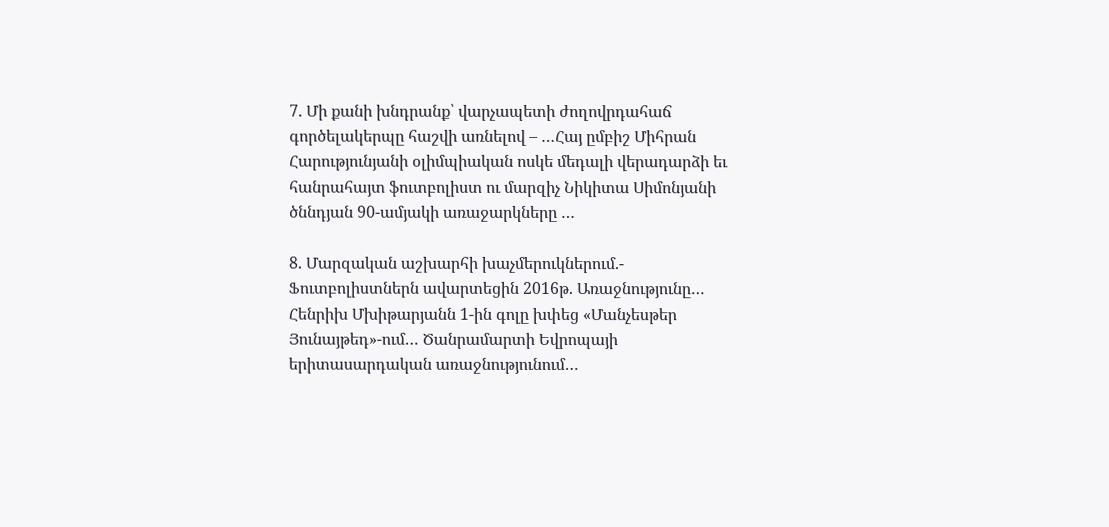7. Մի քանի խնդրանք՝ վարչապետի ժողովրդահաճ գործելակերպը հաշվի առնելով – …Հայ ըմբիշ Միհրան Հարությունյանի օլիմպիական ոսկե մեդալի վերադարձի եւ  հանրահայտ ֆուտբոլիստ ու մարզիչ Նիկիտա Սիմոնյանի ծննդյան 90-ամյակի առաջարկները …

8. Մարզական աշխարհի խաչմերուկներում.- Ֆուտբոլիստներն ավարտեցին 2016թ. Առաջնությունը… Հենրիխ Մխիթարյանն 1-ին գոլը խփեց «Մանչեսթեր Յունայթեդ»-ում… Ծանրամարտի Եվրոպայի երիտասարդական առաջնությունում…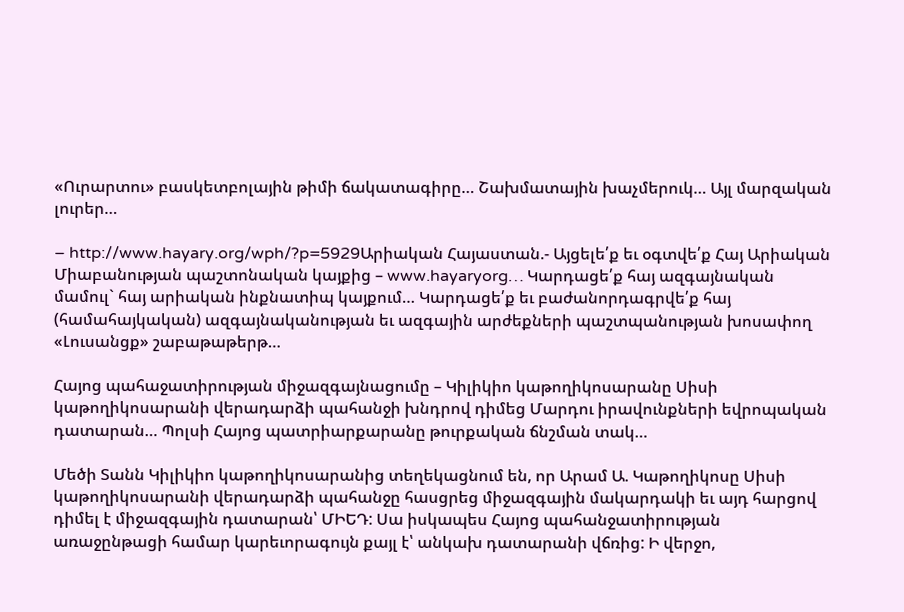«Ուրարտու» բասկետբոլային թիմի ճակատագիրը… Շախմատային խաչմերուկ… Այլ մարզական լուրեր…

– http://www.hayary.org/wph/?p=5929Արիական Հայաստան.- Այցելե՛ք եւ օգտվե՛ք Հայ Արիական Միաբանության պաշտոնական կայքից – www.hayaryorg… Կարդացե՛ք հայ ազգայնական մամուլ` հայ արիական ինքնատիպ կայքում… Կարդացե՛ք եւ բաժանորդագրվե՛ք հայ (համահայկական) ազգայնականության եւ ազգային արժեքների պաշտպանության խոսափող «Լուսանցք» շաբաթաթերթ…

Հայոց պահաջատիրության միջազգայնացումը – Կիլիկիո կաթողիկոսարանը Սիսի կաթողիկոսարանի վերադարձի պահանջի խնդրով դիմեց Մարդու իրավունքների եվրոպական դատարան… Պոլսի Հայոց պատրիարքարանը թուրքական ճնշման տակ…

Մեծի Տանն Կիլիկիո կաթողիկոսարանից տեղեկացնում են, որ Արամ Ա. Կաթողիկոսը Սիսի կաթողիկոսարանի վերադարձի պահանջը հասցրեց միջազգային մակարդակի եւ այդ հարցով դիմել է միջազգային դատարան՝ ՄԻԵԴ: Սա իսկապես Հայոց պահանջատիրության առաջընթացի համար կարեւորագույն քայլ է՝ անկախ դատարանի վճռից: Ի վերջո,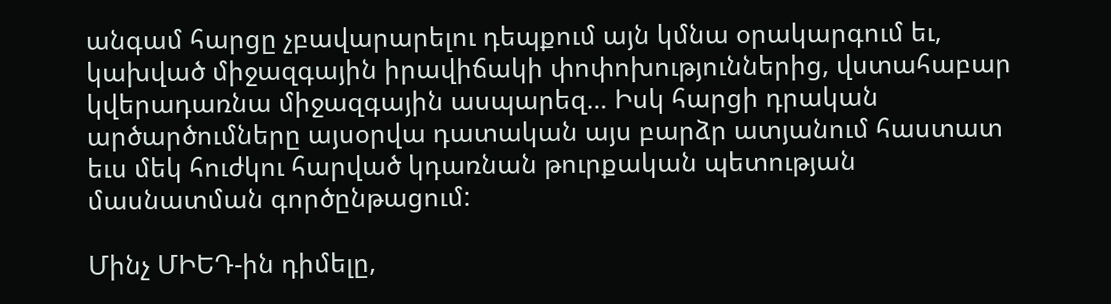անգամ հարցը չբավարարելու դեպքում այն կմնա օրակարգում եւ, կախված միջազգային իրավիճակի փոփոխություններից, վստահաբար կվերադառնա միջազգային ասպարեզ… Իսկ հարցի դրական արծարծումները այսօրվա դատական այս բարձր ատյանում հաստատ եւս մեկ հուժկու հարված կդառնան թուրքական պետության մասնատման գործընթացում:

Մինչ ՄԻԵԴ-ին դիմելը,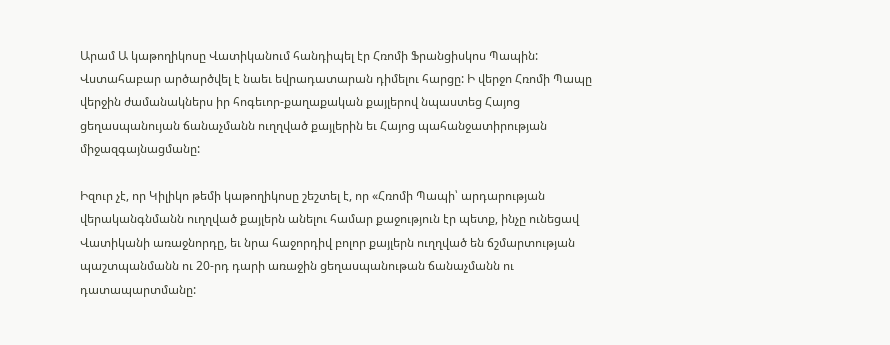Արամ Ա կաթողիկոսը Վատիկանում հանդիպել էր Հռոմի Ֆրանցիսկոս Պապին: Վստահաբար արծարծվել է նաեւ եվրադատարան դիմելու հարցը: Ի վերջո Հռոմի Պապը վերջին ժամանակներս իր հոգեւոր-քաղաքական քայլերով նպաստեց Հայոց ցեղասպանույան ճանաչմանն ուղղված քայլերին եւ Հայոց պահանջատիրության միջազգայնացմանը:

Իզուր չէ, որ Կիլիկո թեմի կաթողիկոսը շեշտել է, որ «Հռոմի Պապի՝ արդարության վերականգնմանն ուղղված քայլերն անելու համար քաջություն էր պետք, ինչը ունեցավ Վատիկանի առաջնորդը, եւ նրա հաջորդիվ բոլոր քայլերն ուղղված են ճշմարտության պաշտպանմանն ու 20-րդ դարի առաջին ցեղասպանութան ճանաչմանն ու դատապարտմանը: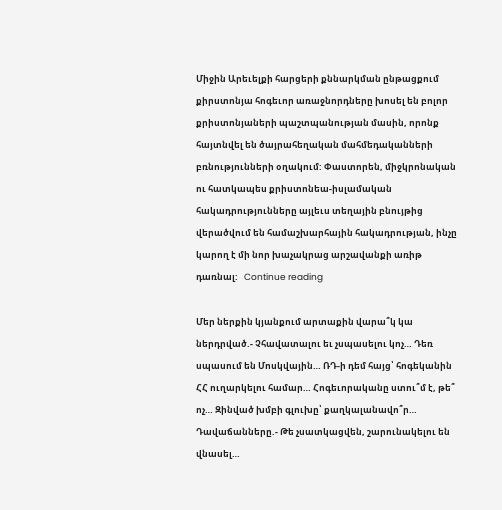Միջին Արեւելքի հարցերի քննարկման ընթացքում քիրստոնյա հոգեւոր առաջնորդները խոսել են բոլոր քրիստոնյաների պաշտպանության մասին, որոնք հայտնվել են ծայրահեղական մահմեդականների բռնությունների օղակում: Փաստորեն, միջկրոնական ու հատկապես քրիստոնեա-իսլամական հակադրությունները այլեւս տեղային բնույթից վերածվում են համաշխարհային հակադրության, ինչը կարող է մի նոր խաչակրաց արշավանքի առիթ դառնալ:   Continue reading

Մեր ներքին կյանքում արտաքին վարա՞կ կա ներդրված.- Չհավատալու եւ չսպասելու կոչ… Դեռ սպասում են Մոսկվային… ՌԴ-ի դեմ հայց՝ հոգեկանին ՀՀ ուղարկելու համար… Հոգեւորականը ստու՞մ է, թե՞ ոչ… Զինված խմբի գլուխը՝ քաղկալանավո՞ր… Դավաճանները.- Թե չսատկացվեն, շարունակելու են վնասել…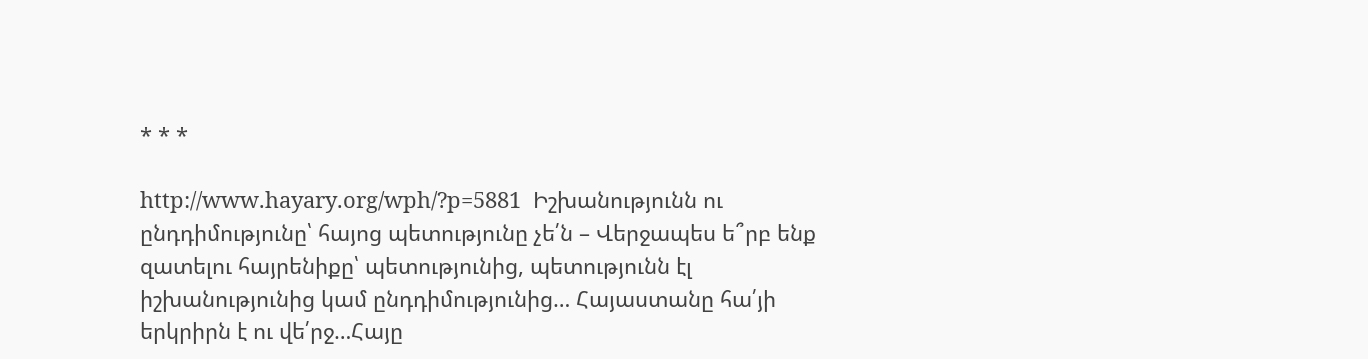* * *

http://www.hayary.org/wph/?p=5881  Իշխանությունն ու ընդդիմությունը՝ հայոց պետությունը չե՛ն – Վերջապես ե՞րբ ենք զատելու հայրենիքը՝ պետությունից, պետությունն էլ իշխանությունից կամ ընդդիմությունից… Հայաստանը հա՛յի երկրիրն է ու վե՛րջ…Հայը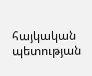հայկական պետության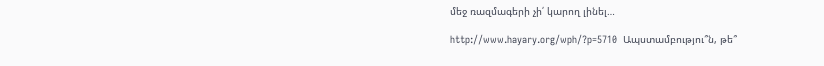մեջ ռազմագերի չի՛ կարող լինել…

http://www.hayary.org/wph/?p=5710  Ապստամբությու՞ն, թե՞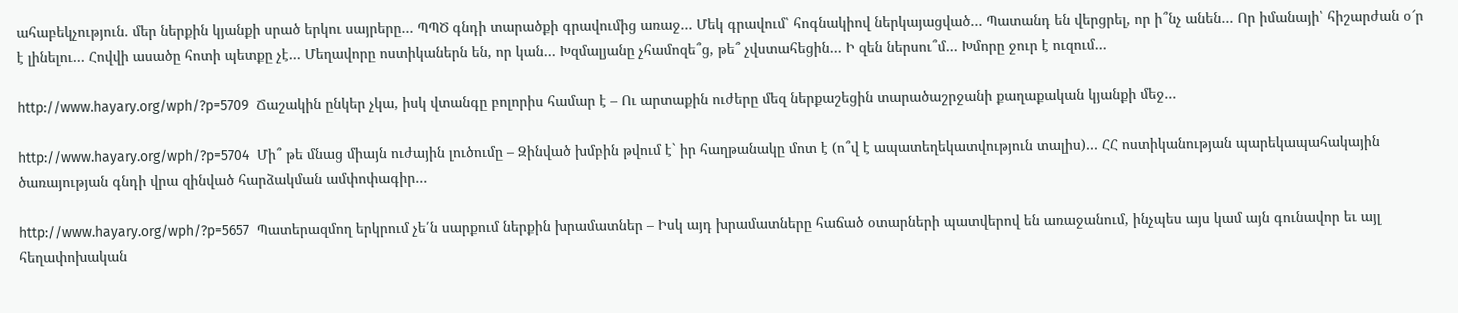ահաբեկչություն. մեր ներքին կյանքի սրած երկու սայրերը… ՊՊԾ գնդի տարածքի գրավումից առաջ… Մեկ գրավում՝ հոգնակիով ներկայացված… Պատանդ են վերցրել, որ ի՞նչ անեն… Որ իմանայի՝ հիշարժան օ՜ր է լինելու… Հովվի ասածը հոտի պետքը չէ… Մեղավորը ոստիկաներն են, որ կան… Խզմալյանը չհամոզե՞ց, թե՞ չվստահեցին… Ի զեն ներսու՞մ… Խմորը ջուր է ուզում…

http://www.hayary.org/wph/?p=5709  Ճաշակին ընկեր չկա, իսկ վտանգը բոլորիս համար է – Ու արտաքին ուժերը մեզ ներքաշեցին տարածաշրջանի քաղաքական կյանքի մեջ…

http://www.hayary.org/wph/?p=5704  Մի՞ թե մնաց միայն ուժային լուծումը – Զինված խմբին թվում է` իր հաղթանակը մոտ է (ո՞վ է ապատեղեկատվություն տալիս)… ՀՀ ոստիկանության պարեկապահակային ծառայության գնդի վրա զինված հարձակման ամփոփագիր…

http://www.hayary.org/wph/?p=5657  Պատերազմող երկրում չե՛ն սարքում ներքին խրամատներ – Իսկ այդ խրամատները հաճած օտարների պատվերով են առաջանում, ինչպես այս կամ այն գունավոր եւ այլ հեղափոխական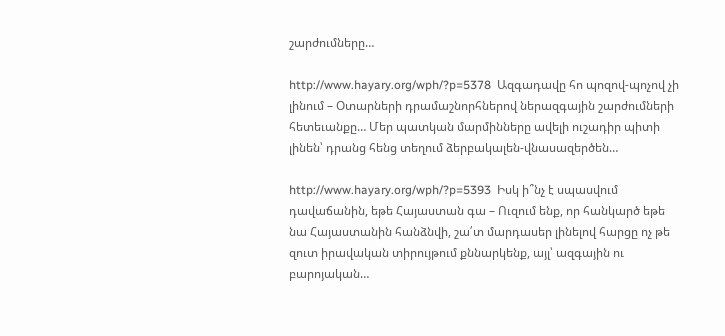շարժումները…

http://www.hayary.org/wph/?p=5378  Ազգադավը հո պոզով-պոչով չի լինում – Օտարների դրամաշնորհներով ներազգային շարժումների հետեւանքը… Մեր պատկան մարմինները ավելի ուշադիր պիտի լինեն՝ դրանց հենց տեղում ձերբակալեն-վնասազերծեն…

http://www.hayary.org/wph/?p=5393  Իսկ ի՞նչ է սպասվում դավաճանին, եթե Հայաստան գա – Ուզում ենք, որ հանկարծ եթե նա Հայաստանին հանձնվի, շա՛տ մարդասեր լինելով հարցը ոչ թե զուտ իրավական տիրույթում քննարկենք, այլ՝ ազգային ու բարոյական…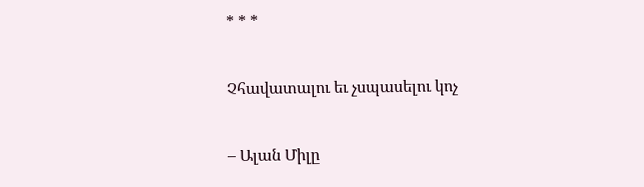* * *

Չհավատալու եւ չսպասելու կոչ

– Ալան Միլը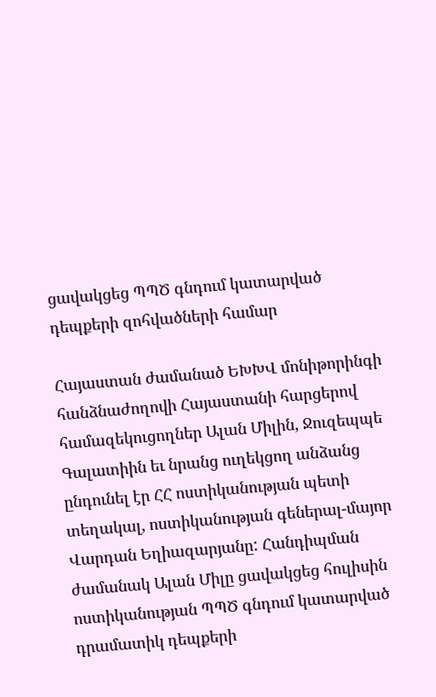ցավակցեց ՊՊԾ գնդում կատարված դեպքերի զոհվածների համար

Հայաստան ժամանած ԵԽԽՎ մոնիթորինգի հանձնաժողովի Հայաստանի հարցերով համազեկուցողներ Ալան Միլին, Ջուզեպպե Գալատիին եւ նրանց ուղեկցող անձանց ընդունել էր ՀՀ ոստիկանության պետի տեղակալ, ոստիկանության գեներալ-մայոր Վարդան Եղիազարյանը: Հանդիպման ժամանակ Ալան Միլը ցավակցեց հուլիսին ոստիկանության ՊՊԾ գնդում կատարված դրամատիկ դեպքերի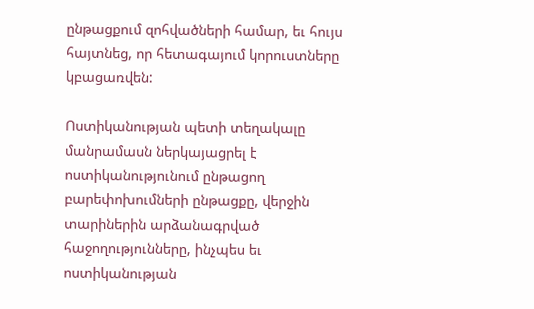ընթացքում զոհվածների համար, եւ հույս հայտնեց, որ հետագայում կորուստները կբացառվեն:

Ոստիկանության պետի տեղակալը մանրամասն ներկայացրել է ոստիկանությունում ընթացող բարեփոխումների ընթացքը, վերջին տարիներին արձանագրված հաջողությունները, ինչպես եւ ոստիկանության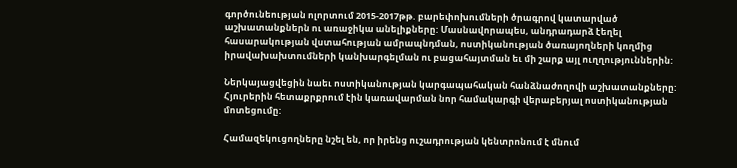գործունեության ոլորտում 2015-2017թթ. բարեփոխումների ծրագրով կատարված աշխատանքներն ու առաջիկա անելիքները: Մասնավորապես, անդրադարձ էեղել հասարակության վստահության ամրապնդման, ոստիկանության ծառայողների կողմից իրավախախտումների կանխարգելման ու բացահայտման եւ մի շարք այլ ուղղություններին:

Ներկայացվեցին նաեւ ոստիկանության կարգապահական հանձնաժողովի աշխատանքները: Հյուրերին հետաքրքրում էին կառավարման նոր համակարգի վերաբերյալ ոստիկանության մոտեցումը:

Համազեկուցողները նշել են, որ իրենց ուշադրության կենտրոնում է մնում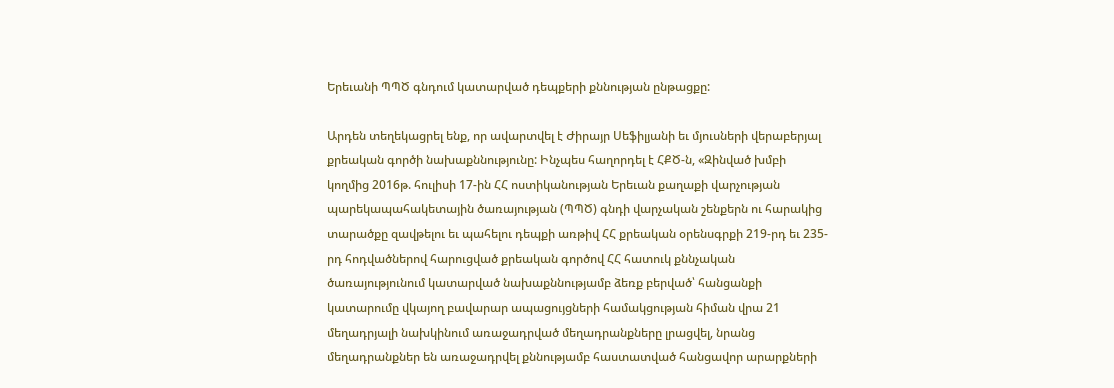Երեւանի ՊՊԾ գնդում կատարված դեպքերի քննության ընթացքը:

Արդեն տեղեկացրել ենք, որ ավարտվել է Ժիրայր Սեֆիլյանի եւ մյուսների վերաբերյալ քրեական գործի նախաքննությունը: Ինչպես հաղորդել է ՀՔԾ-ն, «Զինված խմբի կողմից 2016թ. հուլիսի 17-ին ՀՀ ոստիկանության Երեւան քաղաքի վարչության պարեկապահակետային ծառայության (ՊՊԾ) գնդի վարչական շենքերն ու հարակից տարածքը զավթելու եւ պահելու դեպքի առթիվ ՀՀ քրեական օրենսգրքի 219-րդ եւ 235-րդ հոդվածներով հարուցված քրեական գործով ՀՀ հատուկ քննչական ծառայությունում կատարված նախաքննությամբ ձեռք բերված՝ հանցանքի կատարումը վկայող բավարար ապացույցների համակցության հիման վրա 21 մեղադրյալի նախկինում առաջադրված մեղադրանքները լրացվել, նրանց մեղադրանքներ են առաջադրվել քննությամբ հաստատված հանցավոր արարքների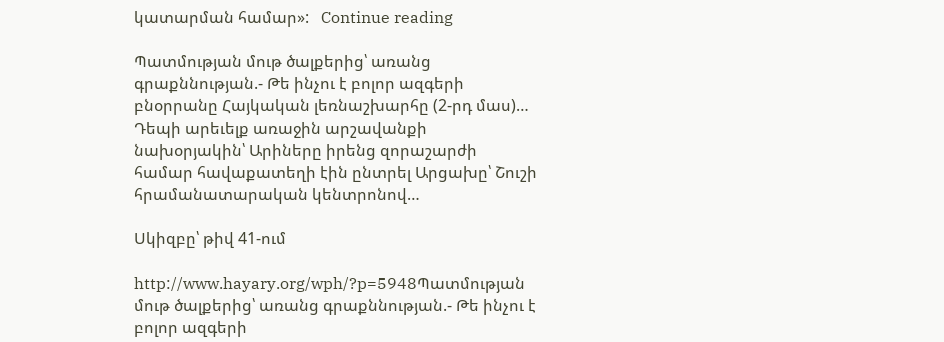կատարման համար»:   Continue reading

Պատմության մութ ծալքերից՝ առանց գրաքննության.- Թե ինչու է բոլոր ազգերի բնօրրանը Հայկական լեռնաշխարհը (2-րդ մաս)… Դեպի արեւելք առաջին արշավանքի նախօրյակին՝ Արիները իրենց զորաշարժի համար հավաքատեղի էին ընտրել Արցախը՝ Շուշի հրամանատարական կենտրոնով…

Սկիզբը՝ թիվ 41-ում

http://www.hayary.org/wph/?p=5948Պատմության մութ ծալքերից՝ առանց գրաքննության.- Թե ինչու է բոլոր ազգերի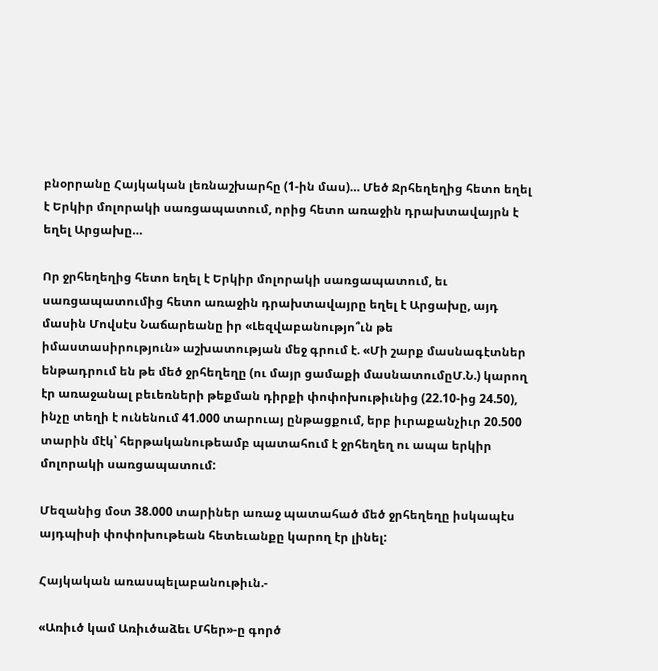բնօրրանը Հայկական լեռնաշխարհը (1-ին մաս)… Մեծ Ջրհեղեղից հետո եղել է Երկիր մոլորակի սառցապատում, որից հետո առաջին դրախտավայրն է եղել Արցախը…

Որ ջրհեղեղից հետո եղել է Երկիր մոլորակի սառցապատում, եւ սառցապատումից հետո առաջին դրախտավայրը եղել է Արցախը, այդ մասին Մովսէս Նաճարեանը իր «Լեզվաբանությո՞ւն թե իմաստասիրություն» աշխատության մեջ գրում է. «Մի շարք մասնագէտներ ենթադրում են թե մեծ ջրհեղեղը (ու մայր ցամաքի մասնատումըՄ.Ն.) կարող էր առաջանալ բեւեռների թեքման դիրքի փոփոխութիւնից (22.10-ից 24.50), ինչը տեղի է ունենում 41.000 տարուայ ընթացքում, երբ իւրաքանչիւր 20.500 տարին մէկ՝ հերթականութեամբ պատահում է ջրհեղեղ ու ապա երկիր մոլորակի սառցապատում:

Մեզանից մօտ 38.000 տարիներ առաջ պատահած մեծ ջրհեղեղը իսկապէս այդպիսի փոփոխութեան հետեւանքը կարող էր լինել:

Հայկական առասպելաբանութիւն.-

«Առիւծ կամ Առիւծաձեւ Մհեր»-ը գործ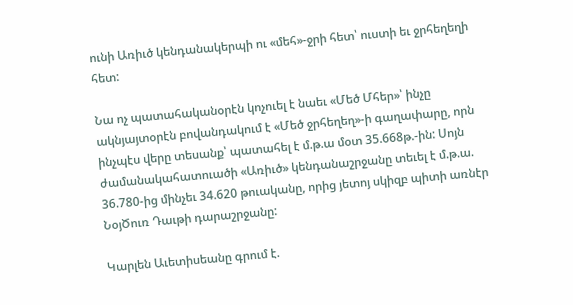ունի Առիւծ կենդանակերպի ու «մեհ»-ջրի հետ՝ ուստի եւ ջրհեղեղի հետ:

Նա ոչ պատահականօրէն կոչուել է նաեւ «Մեծ Մհեր»՝ ինչը ակնյայտօրէն բովանդակում է «Մեծ ջրհեղեղ»-ի գաղափարը, որն ինչպէս վերը տեսանք՝ պատահել է մ.թ.ա մօտ 35.668թ.-ին: Սոյն ժամանակահատուածի «Առիւծ» կենդանաշրջանը տեւել է մ.թ.ա. 36.780-ից մինչեւ 34.620 թուականը, որից յետոյ սկիզբ պիտի առնէր ՆօյԾուռ Դաւթի դարաշրջանը:

Կարլեն Աւետիսեանը գրում է.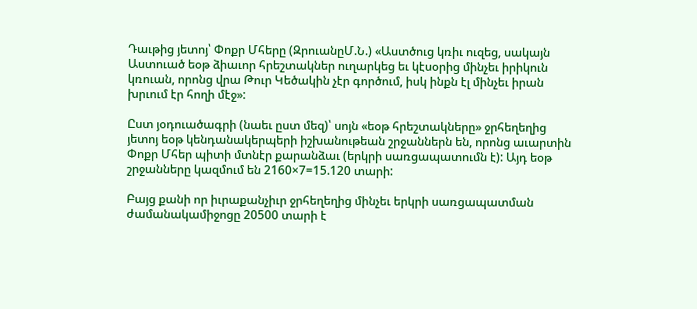Դաւթից յետոյ՝ Փոքր Մհերը (ԶրուանըՄ.Ն.) «Աստծուց կռիւ ուզեց, սակայն Աստուած եօթ ձիաւոր հրեշտակներ ուղարկեց եւ կէսօրից մինչեւ իրիկուն կռուան, որոնց վրա Թուր Կեծակին չէր գործում, իսկ ինքն էլ մինչեւ իրան խրւում էր հողի մէջ»:

Ըստ յօդուածագրի (նաեւ ըստ մեզ)՝ սոյն «եօթ հրեշտակները» ջրհեղեղից յետոյ եօթ կենդանակերպերի իշխանութեան շրջաններն են, որոնց աւարտին Փոքր Մհեր պիտի մտնէր քարանձաւ (երկրի սառցապատումն է): Այդ եօթ շրջանները կազմում են 2160×7=15.120 տարի:

Բայց քանի որ իւրաքանչիւր ջրհեղեղից մինչեւ երկրի սառցապատման ժամանակամիջոցը 20500 տարի է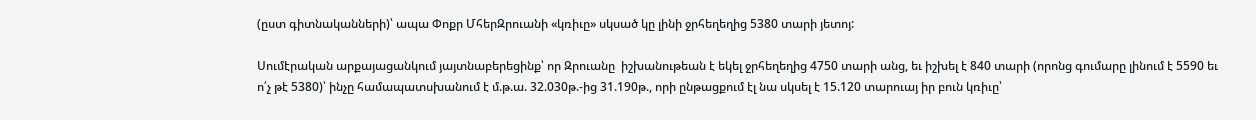(ըստ գիտնականների)՝ ապա Փոքր ՄհերԶրուանի «կռիւը» սկսած կը լինի ջրհեղեղից 5380 տարի յետոյ:

Սումէրական արքայացանկում յայտնաբերեցինք՝ որ Զրուանը  իշխանութեան է եկել ջրհեղեղից 4750 տարի անց, եւ իշխել է 840 տարի (որոնց գումարը լինում է 5590 եւ ո՛չ թէ 5380)՝ ինչը համապատսխանում է մ.թ.ա. 32.030թ.-ից 31.190թ., որի ընթացքում էլ նա սկսել է 15.120 տարուայ իր բուն կռիւը՝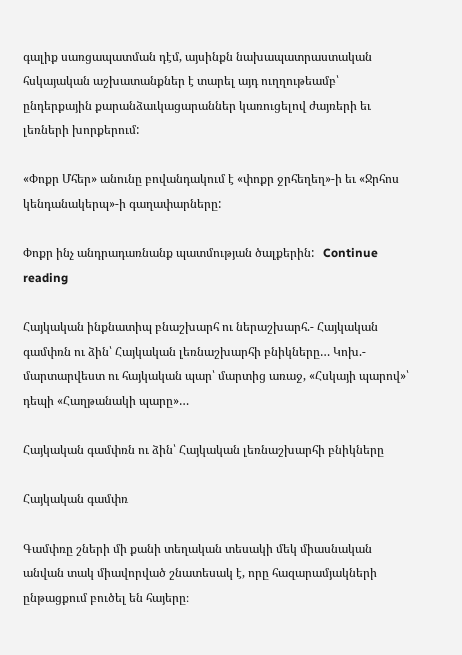գալիք սառցապատման դէմ, այսինքն նախապատրաստական հսկայական աշխատանքներ է տարել այդ ուղղութեամբ՝ ընդերքային քարանձաւկացարաններ կառուցելով ժայռերի եւ լեռների խորքերում:

«Փոքր Մհեր» անունը բովանդակում է «փոքր ջրհեղեղ»-ի եւ «Ջրհոս կենդանակերպ»-ի գաղափարները:

Փոքր ինչ անդրադառնանք պատմության ծալքերին:   Continue reading

Հայկական ինքնատիպ բնաշխարհ ու ներաշխարհ.- Հայկական գամփռն ու ձին՝ Հայկական լեռնաշխարհի բնիկները… Կոխ.- մարտարվեստ ու հայկական պար՝ մարտից առաջ, «Հսկայի պարով»՝ դեպի «Հաղթանակի պարը»…

Հայկական գամփռն ու ձին՝ Հայկական լեռնաշխարհի բնիկները

Հայկական գամփռ

Գամփռը շների մի քանի տեղական տեսակի մեկ միասնական անվան տակ միավորված շնատեսակ է, որը հազարամյակների ընթացքում բուծել են հայերը։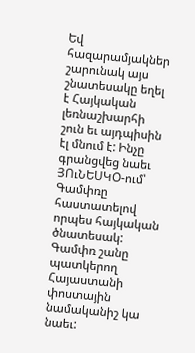Եվ հազարամյակներ շարունակ այս շնատեսակը եղել է Հայկական լեռնաշխարհի շուն եւ այդպիսին էլ մնում է: Ինչը գրանցվեց նաեւ ՅՈւՆԵՍԿՕ-ում՝ Գամփռը հաստատելով որպես հայկական ծնատեսակ: Գամփռ շանը պատկերող Հայաստանի փոստային նամականիշ կա նաեւ: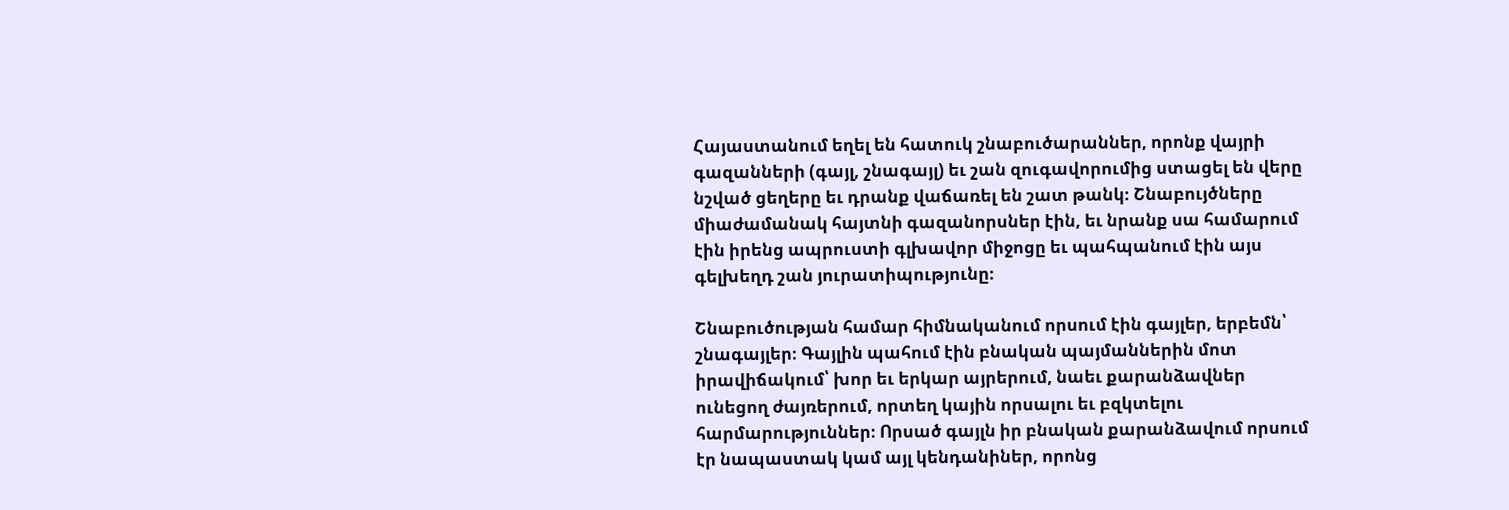Հայաստանում եղել են հատուկ շնաբուծարաններ, որոնք վայրի գազանների (գայլ, շնագայլ) եւ շան զուգավորումից ստացել են վերը նշված ցեղերը եւ դրանք վաճառել են շատ թանկ։ Շնաբույծները միաժամանակ հայտնի գազանորսներ էին, եւ նրանք սա համարում էին իրենց ապրուստի գլխավոր միջոցը եւ պահպանում էին այս գելխեղդ շան յուրատիպությունը։

Շնաբուծության համար հիմնականում որսում էին գայլեր, երբեմն՝ շնագայլեր։ Գայլին պահում էին բնական պայմաններին մոտ իրավիճակում՝ խոր եւ երկար այրերում, նաեւ քարանձավներ ունեցող ժայռերում, որտեղ կային որսալու եւ բզկտելու հարմարություններ։ Որսած գայլն իր բնական քարանձավում որսում էր նապաստակ կամ այլ կենդանիներ, որոնց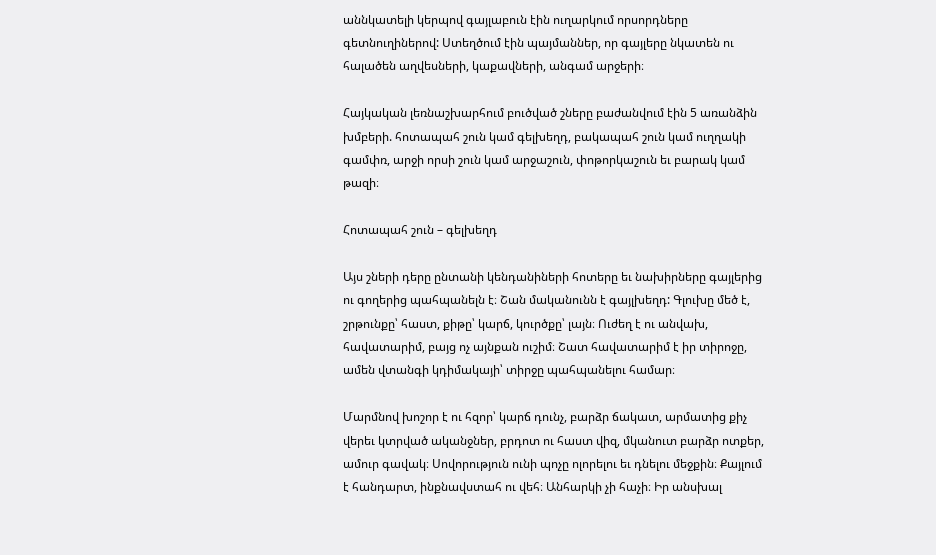աննկատելի կերպով գայլաբուն էին ուղարկում որսորդները գետնուղիներով: Ստեղծում էին պայմաններ, որ գայլերը նկատեն ու հալածեն աղվեսների, կաքավների, անգամ արջերի։

Հայկական լեռնաշխարհում բուծված շները բաժանվում էին 5 առանձին խմբերի. հոտապահ շուն կամ գելխեղդ, բակապահ շուն կամ ուղղակի գամփռ, արջի որսի շուն կամ արջաշուն, փոթորկաշուն եւ բարակ կամ թազի։

Հոտապահ շուն – գելխեղդ

Այս շների դերը ընտանի կենդանիների հոտերը եւ նախիրները գայլերից ու գողերից պահպանելն է։ Շան մականունն է գայլխեղդ: Գլուխը մեծ է, շրթունքը՝ հաստ, քիթը՝ կարճ, կուրծքը՝ լայն։ Ուժեղ է ու անվախ, հավատարիմ, բայց ոչ այնքան ուշիմ։ Շատ հավատարիմ է իր տիրոջը, ամեն վտանգի կդիմակայի՝ տիրջը պահպանելու համար։

Մարմնով խոշոր է ու հզոր՝ կարճ դունչ, բարձր ճակատ, արմատից քիչ վերեւ կտրված ականջներ, բրդոտ ու հաստ վիզ, մկանուտ բարձր ոտքեր, ամուր գավակ։ Սովորություն ունի պոչը ոլորելու եւ դնելու մեջքին։ Քայլում է հանդարտ, ինքնավստահ ու վեհ։ Անհարկի չի հաչի։ Իր անսխալ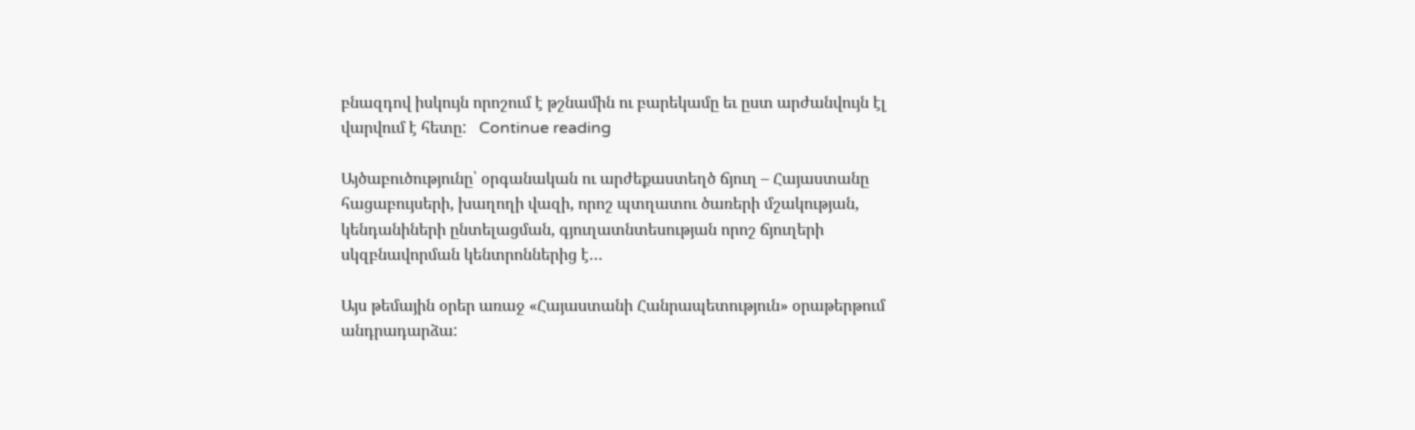բնազդով իսկույն որոշում է թշնամին ու բարեկամը եւ ըստ արժանվույն էլ վարվում է հետը:   Continue reading

Այծաբուծությունը՝ օրգանական ու արժեքաստեղծ ճյուղ – Հայաստանը հացաբույսերի, խաղողի վազի, որոշ պտղատու ծառերի մշակության, կենդանիների ընտելացման, գյուղատնտեսության որոշ ճյուղերի սկզբնավորման կենտրոններից է…

Այս թեմային օրեր առաջ «Հայաստանի Հանրապետություն» օրաթերթում անդրադարձա: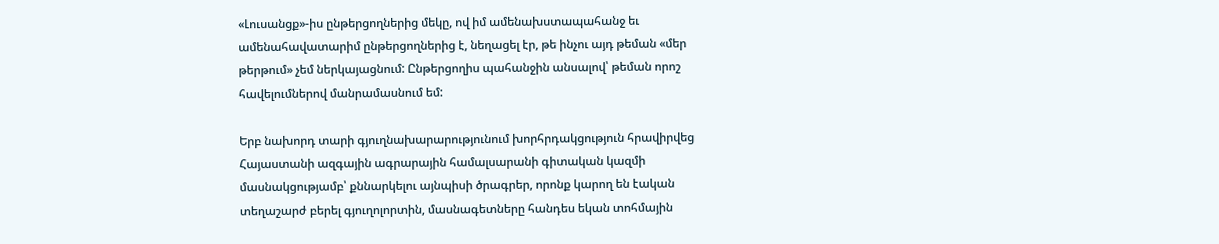«Լուսանցք»-իս ընթերցողներից մեկը, ով իմ ամենախստապահանջ եւ ամենահավատարիմ ընթերցողներից է, նեղացել էր, թե ինչու այդ թեման «մեր թերթում» չեմ ներկայացնում: Ընթերցողիս պահանջին անսալով՝ թեման որոշ հավելումներով մանրամասնում եմ:

Երբ նախորդ տարի գյուղնախարարությունում խորհրդակցություն հրավիրվեց Հայաստանի ազգային ագրարային համալսարանի գիտական կազմի մասնակցությամբ՝ քննարկելու այնպիսի ծրագրեր, որոնք կարող են էական տեղաշարժ բերել գյուղոլորտին, մասնագետները հանդես եկան տոհմային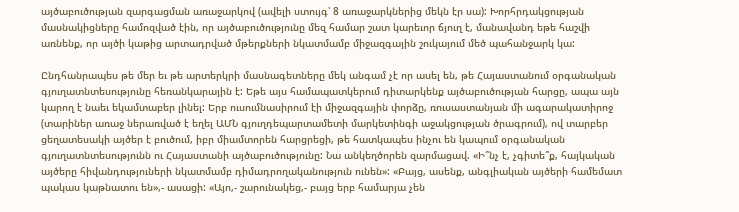այծաբուծության զարգացման առաջարկով (ավելի ստույգ՝ 8 առաջարկներից մեկն էր սա): Խորհրդակցության մասնակիցները համոզված էին, որ այծաբուծությունը մեզ համար շատ կարեւոր ճյուղ է, մանավանդ եթե հաշվի առնենք, որ այծի կաթից արտադրված մթերքների նկատմամբ միջազգային շուկայում մեծ պահանջարկ կա:

Ընդհանրապես թե մեր եւ թե արտերկրի մասնագետները մեկ անգամ չէ որ ասել են, թե Հայաստանում օրգանական գյուղատնտեսությունը հեռանկարային է: Եթե այս համապատկերում դիտարկենք այծաբուծության հարցը, ապա այն կարող է նաեւ եկամտաբեր լինել: Երբ ուսումնասիրում էի միջազգային փորձը, ռուսաստանյան մի ագարակատիրոջ (տարիներ առաջ ներառված է եղել ԱՄՆ գյուղդեպարտամետի մարկետինգի աջակցության ծրագրում), ով տարբեր ցեղատեսակի այծեր է բուծում, իբր միամտորեն հարցրեցի, թե հատկապես ինչու են կապում օրգանական գյուղատնտեսությունն ու Հայաստանի այծաբուծությունը: Նա անկեղծորեն զարմացավ. «Ի՞նչ է, չգիտե՞ք, հայկական այծերը հիվանդություների նկատմամբ դիմադրողականություն ունեն»: «Բայց, ասենք, անգլիական այծերի համեմատ պակաս կաթնատու են»,- ասացի: «Այո,- շարունակեց,- բայց երբ համարյա չեն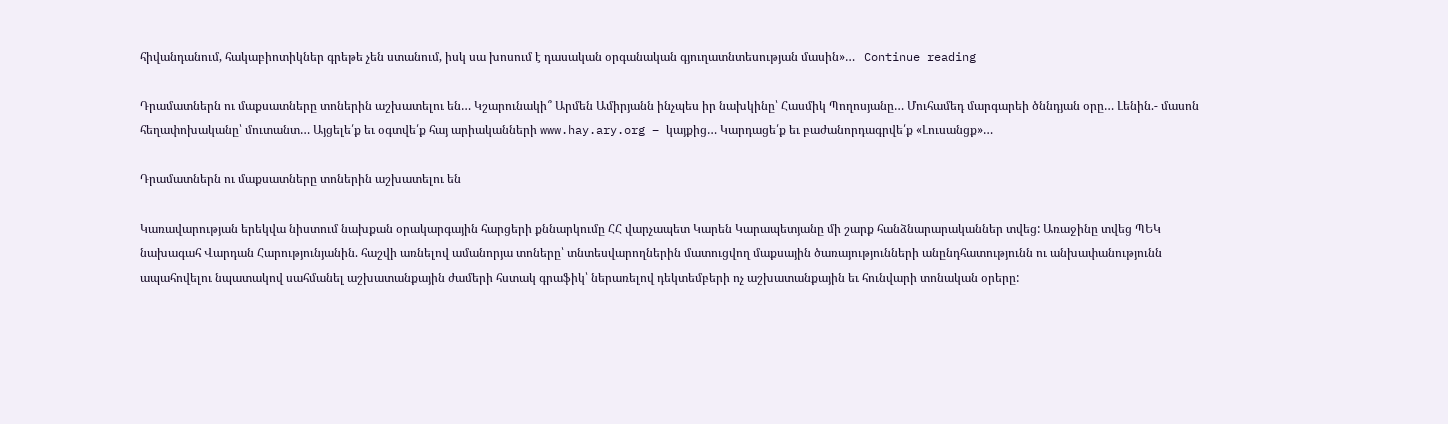հիվանդանում, հակաբիոտիկներ գրեթե չեն ստանում, իսկ սա խոսում է դասական օրգանական գյուղատնտեսության մասին»…   Continue reading

Դրամատներն ու մաքսատները տոներին աշխատելու են… Կշարունակի՞ Արմեն Ամիրյանն ինչպես իր նախկինը՝ Հասմիկ Պողոսյանը… Մուհամեդ մարգարեի ծննդյան օրը… Լենին.- մասոն հեղափոխականը՝ մուտանտ… Այցելե՛ք եւ օգտվե՛ք հայ արիականների www.hay.ary.org – կայքից… Կարդացե՛ք եւ բաժանորդագրվե՛ք «Լուսանցք»…

Դրամատներն ու մաքսատները տոներին աշխատելու են

Կառավարության երեկվա նիստում նախքան օրակարգային հարցերի քննարկումը ՀՀ վարչապետ Կարեն Կարապետյանը մի շարք հանձնարարականներ տվեց: Առաջինը տվեց ՊԵԿ նախագահ Վարդան Հարությունյանին. հաշվի առնելով ամանորյա տոները՝ տնտեսվարողներին մատուցվող մաքսային ծառայությունների անընդհատությունն ու անխափանությունն ապահովելու նպատակով սահմանել աշխատանքային ժամերի հստակ գրաֆիկ՝ ներառելով դեկտեմբերի ոչ աշխատանքային եւ հունվարի տոնական օրերը: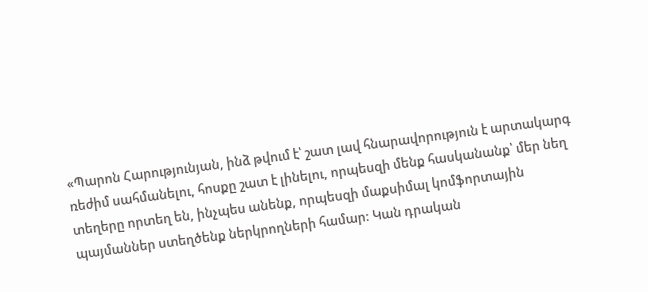«Պարոն Հարությունյան, ինձ թվում է՝ շատ լավ հնարավորություն է արտակարգ ռեժիմ սահմանելու, հոսքը շատ է լինելու, որպեսզի մենք հասկանանք՝ մեր նեղ տեղերը որտեղ են, ինչպես անենք, որպեսզի մաքսիմալ կոմֆորտային պայմաններ ստեղծենք ներկրողների համար: Կան դրական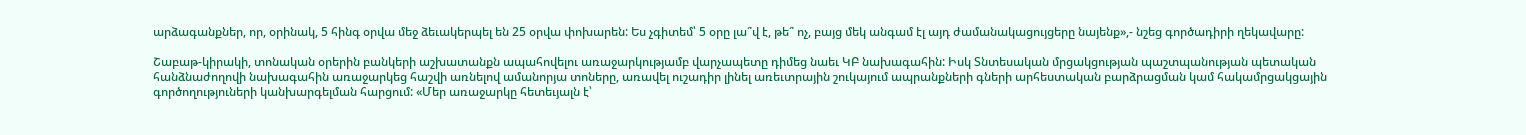արձագանքներ, որ, օրինակ, 5 հինգ օրվա մեջ ձեւակերպել են 25 օրվա փոխարեն: Ես չգիտեմ՝ 5 օրը լա՞վ է, թե՞ ոչ, բայց մեկ անգամ էլ այդ ժամանակացույցերը նայենք»,- նշեց գործադիրի ղեկավարը:

Շաբաթ-կիրակի, տոնական օրերին բանկերի աշխատանքն ապահովելու առաջարկությամբ վարչապետը դիմեց նաեւ ԿԲ նախագահին: Իսկ Տնտեսական մրցակցության պաշտպանության պետական հանձնաժողովի նախագահին առաջարկեց հաշվի առնելով ամանորյա տոները, առավել ուշադիր լինել առեւտրային շուկայում ապրանքների գների արհեստական բարձրացման կամ հակամրցակցային գործողություների կանխարգելման հարցում: «Մեր առաջարկը հետեւյալն է՝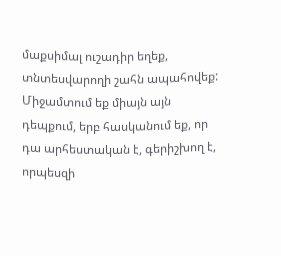մաքսիմալ ուշադիր եղեք, տնտեսվարողի շահն ապահովեք: Միջամտում եք միայն այն դեպքում, երբ հասկանում եք, որ դա արհեստական է, գերիշխող է, որպեսզի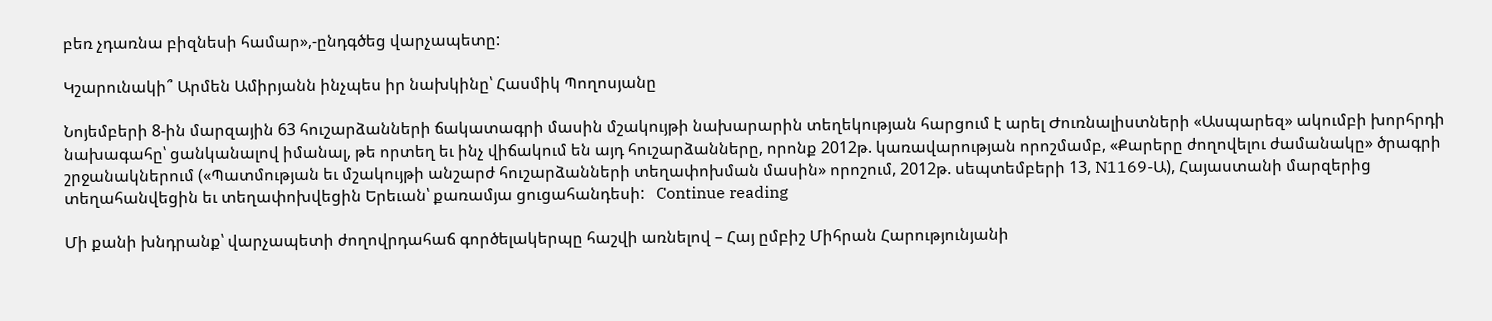բեռ չդառնա բիզնեսի համար»,-ընդգծեց վարչապետը:

Կշարունակի՞ Արմեն Ամիրյանն ինչպես իր նախկինը՝ Հասմիկ Պողոսյանը

Նոյեմբերի 8-ին մարզային 63 հուշարձանների ճակատագրի մասին մշակույթի նախարարին տեղեկության հարցում է արել Ժուռնալիստների «Ասպարեզ» ակումբի խորհրդի նախագահը՝ ցանկանալով իմանալ, թե որտեղ եւ ինչ վիճակում են այդ հուշարձանները, որոնք 2012թ. կառավարության որոշմամբ, «Քարերը ժողովելու ժամանակը» ծրագրի շրջանակներում («Պատմության եւ մշակույթի անշարժ հուշարձանների տեղափոխման մասին» որոշում, 2012թ. սեպտեմբերի 13, N1169-Ա), Հայաստանի մարզերից տեղահանվեցին եւ տեղափոխվեցին Երեւան՝ քառամյա ցուցահանդեսի:   Continue reading

Մի քանի խնդրանք՝ վարչապետի ժողովրդահաճ գործելակերպը հաշվի առնելով – Հայ ըմբիշ Միհրան Հարությունյանի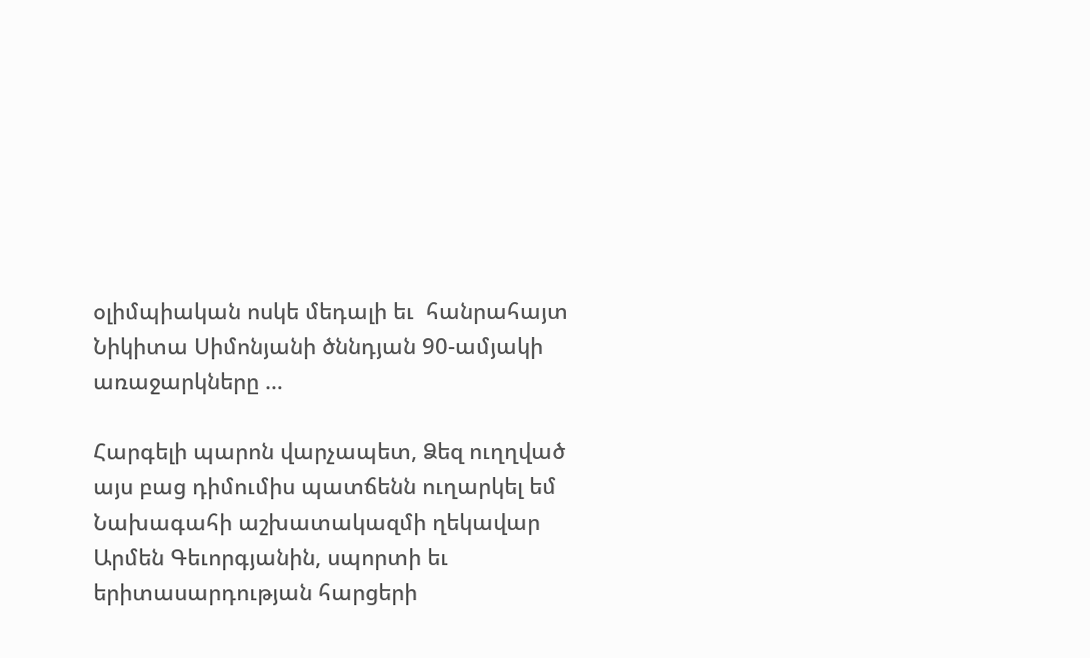օլիմպիական ոսկե մեդալի եւ  հանրահայտ Նիկիտա Սիմոնյանի ծննդյան 90-ամյակի առաջարկները …

Հարգելի պարոն վարչապետ, Ձեզ ուղղված այս բաց դիմումիս պատճենն ուղարկել եմ Նախագահի աշխատակազմի ղեկավար Արմեն Գեւորգյանին, սպորտի եւ երիտասարդության հարցերի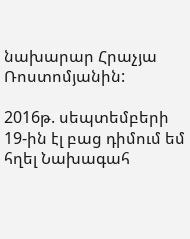նախարար Հրաչյա Ռոստոմյանին:

2016թ. սեպտեմբերի 19-ին էլ բաց դիմում եմ հղել Նախագահ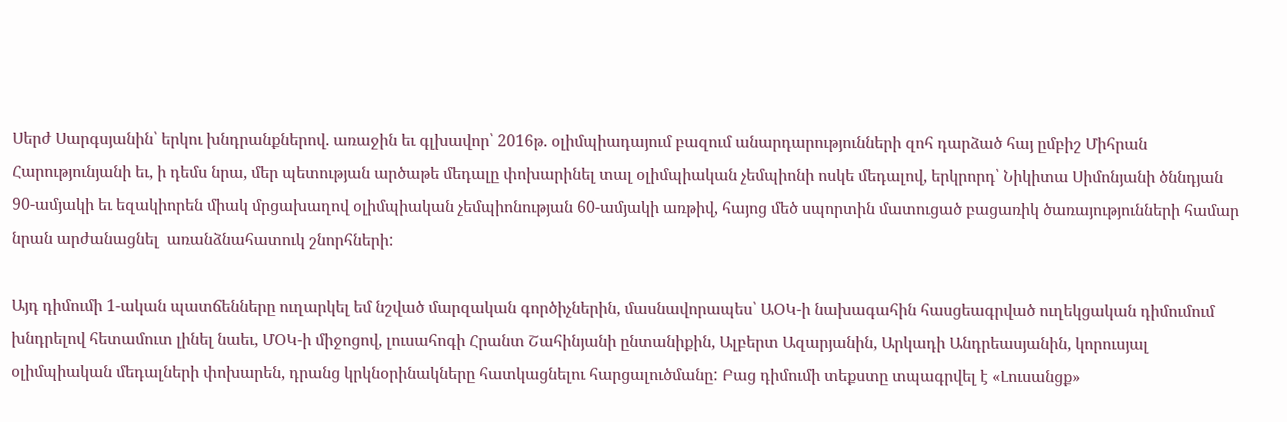Սերժ Սարգսյանին՝ երկու խնդրանքներով. առաջին եւ գլխավոր՝ 2016թ. օլիմպիադայում բազում անարդարությունների զոհ դարձած հայ ըմբիշ Միհրան Հարությունյանի եւ, ի դեմս նրա, մեր պետության արծաթե մեդալը փոխարինել տալ օլիմպիական չեմպիոնի ոսկե մեդալով, երկրորդ՝ Նիկիտա Սիմոնյանի ծննդյան 90-ամյակի եւ եզակիորեն միակ մրցախաղով օլիմպիական չեմպիոնության 60-ամյակի առթիվ, հայոց մեծ սպորտին մատուցած բացառիկ ծառայությունների համար նրան արժանացնել  առանձնահատուկ շնորհների:

Այդ դիմումի 1-ական պատճենները ուղարկել եմ նշված մարզական գործիչներին, մասնավորապես՝ ԱՕԿ-ի նախագահին հասցեագրված ուղեկցական դիմումում խնդրելով հետամուտ լինել նաեւ, ՄՕԿ-ի միջոցով, լուսահոգի Հրանտ Շահինյանի ընտանիքին, Ալբերտ Ազարյանին, Արկադի Անդրեասյանին, կորուսյալ օլիմպիական մեդալների փոխարեն, դրանց կրկնօրինակները հատկացնելու հարցալուծմանը: Բաց դիմումի տեքստը տպագրվել է «Լուսանցք»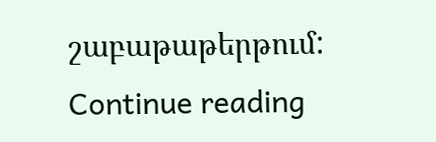շաբաթաթերթում:  Continue reading